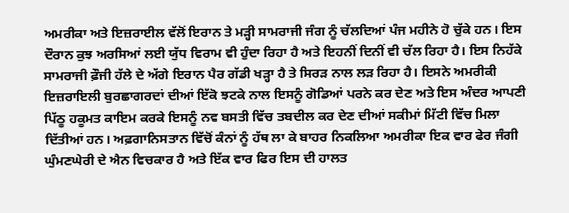ਅਮਰੀਕਾ ਅਤੇ ਇਜ਼ਰਾਈਲ ਵੱਲੋਂ ਇਰਾਨ ਤੇ ਮੜ੍ਹੀ ਸਾਮਰਾਜੀ ਜੰਗ ਨੂੰ ਚੱਲਦਿਆਂ ਪੰਜ ਮਹੀਨੇ ਹੋ ਚੁੱਕੇ ਹਨ। ਇਸ ਦੌਰਾਨ ਕੁਝ ਅਰਸਿਆਂ ਲਈ ਯੁੱਧ ਵਿਰਾਮ ਵੀ ਹੁੰਦਾ ਰਿਹਾ ਹੈ ਅਤੇ ਇਹਨੀਂ ਦਿਨੀਂ ਵੀ ਚੱਲ ਰਿਹਾ ਹੈ। ਇਸ ਨਿਹੱਕੇ ਸਾਮਰਾਜੀ ਫ਼ੌਜੀ ਹੱਲੇ ਦੇ ਅੱਗੇ ਇਰਾਨ ਪੈਰ ਗੱਡੀ ਖੜ੍ਹਾ ਹੈ ਤੇ ਸਿਰੜ ਨਾਲ ਲੜ ਰਿਹਾ ਹੈ। ਇਸਨੇ ਅਮਰੀਕੀ ਇਜ਼ਰਾਇਲੀ ਬੁਰਛਾਗਰਦਾਂ ਦੀਆਂ ਇੱਕੋ ਝਟਕੇ ਨਾਲ ਇਸਨੂੰ ਗੋਡਿਆਂ ਪਰਨੇ ਕਰ ਦੇਣ ਅਤੇ ਇਸ ਅੰਦਰ ਆਪਣੀ ਪਿੱਠੂ ਹਕੂਮਤ ਕਾਇਮ ਕਰਕੇ ਇਸਨੂੰ ਨਵ ਬਸਤੀ ਵਿੱਚ ਤਬਦੀਲ ਕਰ ਦੇਣ ਦੀਆਂ ਸਕੀਮਾਂ ਮਿੱਟੀ ਵਿੱਚ ਮਿਲਾ ਦਿੱਤੀਆਂ ਹਨ। ਅਫ਼ਗਾਨਿਸਤਾਨ ਵਿੱਚੋਂ ਕੰਨਾਂ ਨੂੰ ਹੱਥ ਲਾ ਕੇ ਬਾਹਰ ਨਿਕਲਿਆ ਅਮਰੀਕਾ ਇਕ ਵਾਰ ਫੇਰ ਜੰਗੀ ਘੁੰਮਣਘੇਰੀ ਦੇ ਐਨ ਵਿਚਕਾਰ ਹੈ ਅਤੇ ਇੱਕ ਵਾਰ ਫਿਰ ਇਸ ਦੀ ਹਾਲਤ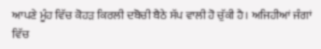ਆਪਣੇ ਮੂੰਹ ਵਿੱਚ ਕੋਹੜ ਕਿਰਲੀ ਦਬੋਚੀ ਬੈਠੇ ਸੱਪ ਵਾਲੀ ਹੋ ਚੁੱਕੀ ਹੈ। ਅਜਿਹੀਆਂ ਜੰਗਾਂ ਵਿੱਚ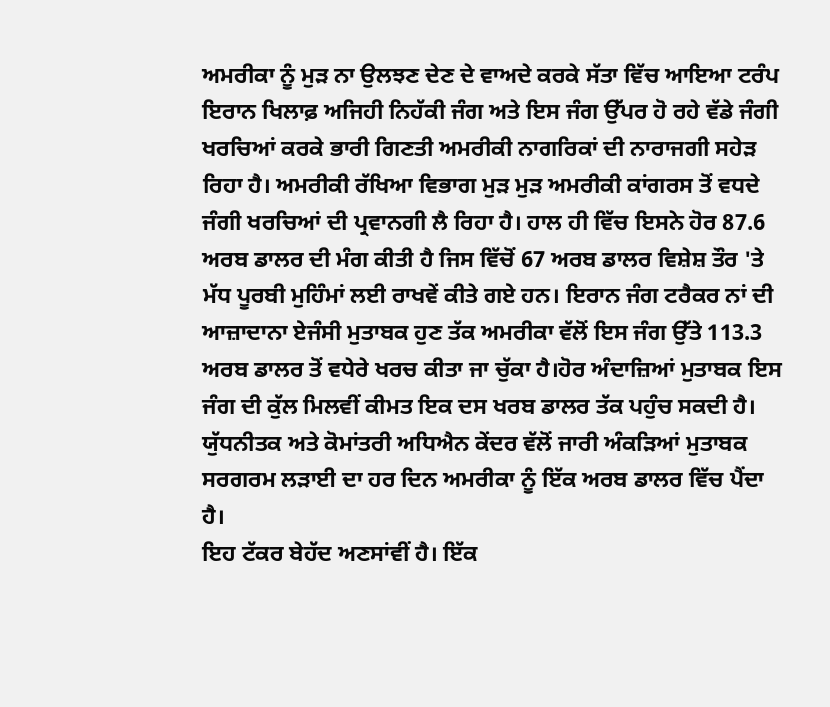ਅਮਰੀਕਾ ਨੂੰ ਮੁੜ ਨਾ ਉਲਝਣ ਦੇਣ ਦੇ ਵਾਅਦੇ ਕਰਕੇ ਸੱਤਾ ਵਿੱਚ ਆਇਆ ਟਰੰਪ ਇਰਾਨ ਖਿਲਾਫ਼ ਅਜਿਹੀ ਨਿਹੱਕੀ ਜੰਗ ਅਤੇ ਇਸ ਜੰਗ ਉੱਪਰ ਹੋ ਰਹੇ ਵੱਡੇ ਜੰਗੀ ਖਰਚਿਆਂ ਕਰਕੇ ਭਾਰੀ ਗਿਣਤੀ ਅਮਰੀਕੀ ਨਾਗਰਿਕਾਂ ਦੀ ਨਾਰਾਜਗੀ ਸਹੇੜ ਰਿਹਾ ਹੈ। ਅਮਰੀਕੀ ਰੱਖਿਆ ਵਿਭਾਗ ਮੁੜ ਮੁੜ ਅਮਰੀਕੀ ਕਾਂਗਰਸ ਤੋਂ ਵਧਦੇ ਜੰਗੀ ਖਰਚਿਆਂ ਦੀ ਪ੍ਰਵਾਨਗੀ ਲੈ ਰਿਹਾ ਹੈ। ਹਾਲ ਹੀ ਵਿੱਚ ਇਸਨੇ ਹੋਰ 87.6 ਅਰਬ ਡਾਲਰ ਦੀ ਮੰਗ ਕੀਤੀ ਹੈ ਜਿਸ ਵਿੱਚੋਂ 67 ਅਰਬ ਡਾਲਰ ਵਿਸ਼ੇਸ਼ ਤੌਰ 'ਤੇ ਮੱਧ ਪੂਰਬੀ ਮੁਹਿੰਮਾਂ ਲਈ ਰਾਖਵੇਂ ਕੀਤੇ ਗਏ ਹਨ। ਇਰਾਨ ਜੰਗ ਟਰੈਕਰ ਨਾਂ ਦੀ ਆਜ਼ਾਦਾਨਾ ਏਜੰਸੀ ਮੁਤਾਬਕ ਹੁਣ ਤੱਕ ਅਮਰੀਕਾ ਵੱਲੋਂ ਇਸ ਜੰਗ ਉੱਤੇ 113.3 ਅਰਬ ਡਾਲਰ ਤੋਂ ਵਧੇਰੇ ਖਰਚ ਕੀਤਾ ਜਾ ਚੁੱਕਾ ਹੈ।ਹੋਰ ਅੰਦਾਜ਼ਿਆਂ ਮੁਤਾਬਕ ਇਸ ਜੰਗ ਦੀ ਕੁੱਲ ਮਿਲਵੀਂ ਕੀਮਤ ਇਕ ਦਸ ਖਰਬ ਡਾਲਰ ਤੱਕ ਪਹੁੰਚ ਸਕਦੀ ਹੈ। ਯੁੱਧਨੀਤਕ ਅਤੇ ਕੋਮਾਂਤਰੀ ਅਧਿਐਨ ਕੇਂਦਰ ਵੱਲੋਂ ਜਾਰੀ ਅੰਕੜਿਆਂ ਮੁਤਾਬਕ ਸਰਗਰਮ ਲੜਾਈ ਦਾ ਹਰ ਦਿਨ ਅਮਰੀਕਾ ਨੂੰ ਇੱਕ ਅਰਬ ਡਾਲਰ ਵਿੱਚ ਪੈਂਦਾ ਹੈ।
ਇਹ ਟੱਕਰ ਬੇਹੱਦ ਅਣਸਾਂਵੀਂ ਹੈ। ਇੱਕ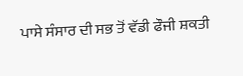ਪਾਸੇ ਸੰਸਾਰ ਦੀ ਸਭ ਤੋਂ ਵੱਡੀ ਫੌਜੀ ਸ਼ਕਤੀ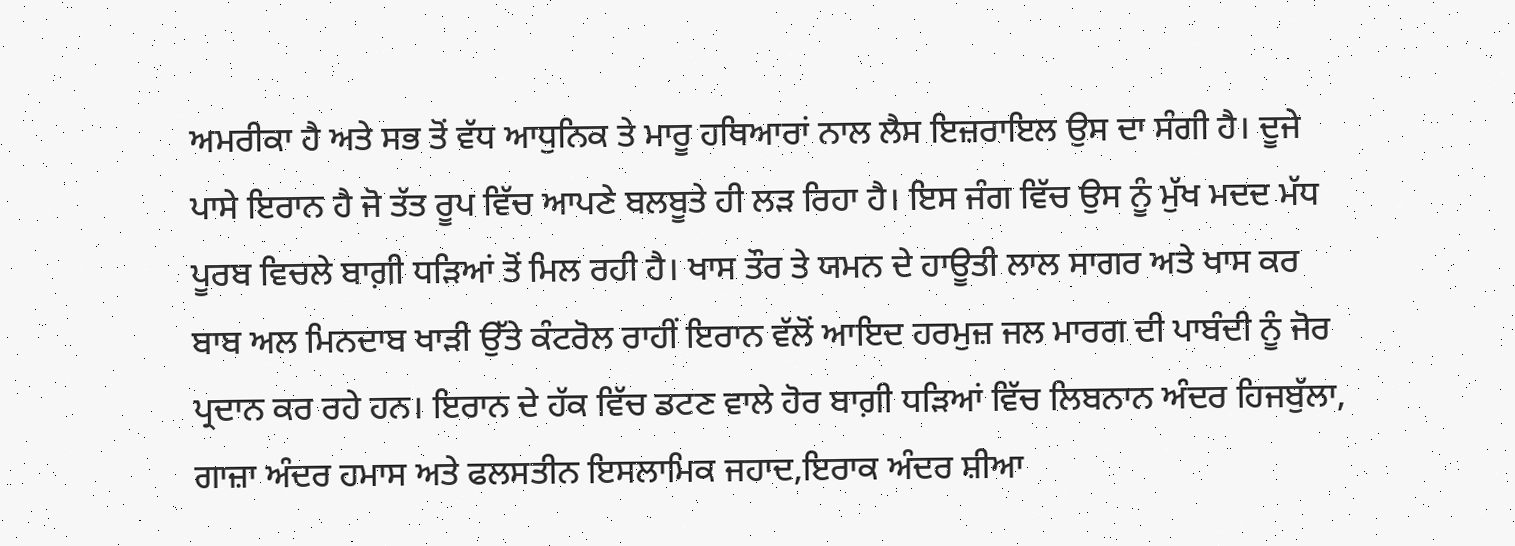ਅਮਰੀਕਾ ਹੈ ਅਤੇ ਸਭ ਤੋਂ ਵੱਧ ਆਧੁਨਿਕ ਤੇ ਮਾਰੂ ਹਥਿਆਰਾਂ ਨਾਲ ਲੈਸ ਇਜ਼ਰਾਇਲ ਉਸ ਦਾ ਸੰਗੀ ਹੈ। ਦੂਜੇ ਪਾਸੇ ਇਰਾਨ ਹੈ ਜੋ ਤੱਤ ਰੂਪ ਵਿੱਚ ਆਪਣੇ ਬਲਬੂਤੇ ਹੀ ਲੜ ਰਿਹਾ ਹੈ। ਇਸ ਜੰਗ ਵਿੱਚ ਉਸ ਨੂੰ ਮੁੱਖ ਮਦਦ ਮੱਧ ਪੂਰਬ ਵਿਚਲੇ ਬਾਗ਼ੀ ਧੜਿਆਂ ਤੋਂ ਮਿਲ ਰਹੀ ਹੈ। ਖਾਸ ਤੌਰ ਤੇ ਯਮਨ ਦੇ ਹਾਊਤੀ ਲਾਲ ਸਾਗਰ ਅਤੇ ਖਾਸ ਕਰ ਬਾਬ ਅਲ ਮਿਨਦਾਬ ਖਾੜੀ ਉੱਤੇ ਕੰਟਰੋਲ ਰਾਹੀਂ ਇਰਾਨ ਵੱਲੋਂ ਆਇਦ ਹਰਮੁਜ਼ ਜਲ ਮਾਰਗ ਦੀ ਪਾਬੰਦੀ ਨੂੰ ਜੋਰ ਪ੍ਰਦਾਨ ਕਰ ਰਹੇ ਹਨ। ਇਰਾਨ ਦੇ ਹੱਕ ਵਿੱਚ ਡਟਣ ਵਾਲੇ ਹੋਰ ਬਾਗ਼ੀ ਧੜਿਆਂ ਵਿੱਚ ਲਿਬਨਾਨ ਅੰਦਰ ਹਿਜਬੁੱਲਾ, ਗਾਜ਼ਾ ਅੰਦਰ ਹਮਾਸ ਅਤੇ ਫਲਸਤੀਨ ਇਸਲਾਮਿਕ ਜਹਾਦ,ਇਰਾਕ ਅੰਦਰ ਸ਼ੀਆ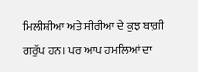ਮਿਲੀਸ਼ੀਆ ਅਤੇ ਸੀਰੀਆ ਦੇ ਕੁਝ ਬਾਗ਼ੀ ਗਰੁੱਪ ਹਨ। ਪਰ ਆਪ ਹਮਲਿਆਂ ਦਾ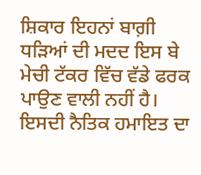ਸ਼ਿਕਾਰ ਇਹਨਾਂ ਬਾਗ਼ੀ ਧੜਿਆਂ ਦੀ ਮਦਦ ਇਸ ਬੇ ਮੇਚੀ ਟੱਕਰ ਵਿੱਚ ਵੱਡੇ ਫਰਕ ਪਾਉਣ ਵਾਲੀ ਨਹੀਂ ਹੈ। ਇਸਦੀ ਨੈਤਿਕ ਹਮਾਇਤ ਦਾ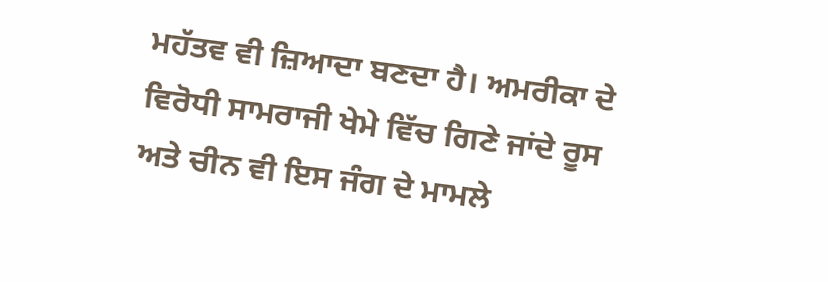ਮਹੱਤਵ ਵੀ ਜ਼ਿਆਦਾ ਬਣਦਾ ਹੈ। ਅਮਰੀਕਾ ਦੇ ਵਿਰੋਧੀ ਸਾਮਰਾਜੀ ਖੇਮੇ ਵਿੱਚ ਗਿਣੇ ਜਾਂਦੇ ਰੂਸ ਅਤੇ ਚੀਨ ਵੀ ਇਸ ਜੰਗ ਦੇ ਮਾਮਲੇ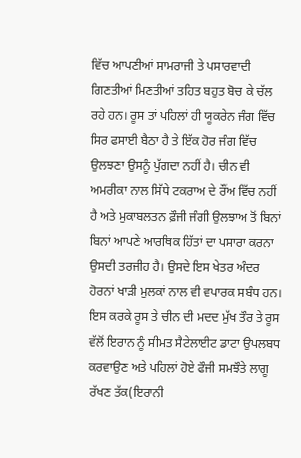ਵਿੱਚ ਆਪਣੀਆਂ ਸਾਮਰਾਜੀ ਤੇ ਪਸਾਰਵਾਦੀ ਗਿਣਤੀਆਂ ਮਿਣਤੀਆਂ ਤਹਿਤ ਬਹੁਤ ਬੋਚ ਕੇ ਚੱਲ ਰਹੇ ਹਨ। ਰੂਸ ਤਾਂ ਪਹਿਲਾਂ ਹੀ ਯੂਕਰੇਨ ਜੰਗ ਵਿੱਚ ਸਿਰ ਫਸਾਈ ਬੈਠਾ ਹੈ ਤੇ ਇੱਕ ਹੋਰ ਜੰਗ ਵਿੱਚ ਉਲਝਣਾ ਉਸਨੂੰ ਪੁੱਗਦਾ ਨਹੀਂ ਹੈ। ਚੀਨ ਵੀ ਅਮਰੀਕਾ ਨਾਲ ਸਿੱਧੇ ਟਕਰਾਅ ਦੇ ਰੌਂਅ ਵਿੱਚ ਨਹੀਂ ਹੈ ਅਤੇ ਮੁਕਾਬਲਤਨ ਫ਼ੌਜੀ ਜੰਗੀ ਉਲਝਾਅ ਤੋਂ ਬਿਨਾਂ ਬਿਨਾਂ ਆਪਣੇ ਆਰਥਿਕ ਹਿੱਤਾਂ ਦਾ ਪਸਾਰਾ ਕਰਨਾ ਉਸਦੀ ਤਰਜੀਹ ਹੈ। ਉਸਦੇ ਇਸ ਖੇਤਰ ਅੰਦਰ ਹੋਰਨਾਂ ਖਾੜੀ ਮੁਲਕਾਂ ਨਾਲ ਵੀ ਵਪਾਰਕ ਸਬੰਧ ਹਨ। ਇਸ ਕਰਕੇ ਰੂਸ ਤੇ ਚੀਨ ਦੀ ਮਦਦ ਮੁੱਖ ਤੌਰ ਤੇ ਰੂਸ ਵੱਲੋਂ ਇਰਾਨ ਨੂੰ ਸੀਮਤ ਸੈਟੇਲਾਈਟ ਡਾਟਾ ਉਪਲਬਧ ਕਰਵਾਉਣ ਅਤੇ ਪਹਿਲਾਂ ਹੋਏ ਫੌਜੀ ਸਮਝੌਤੇ ਲਾਗੂ ਰੱਖਣ ਤੱਕ(ਇਰਾਨੀ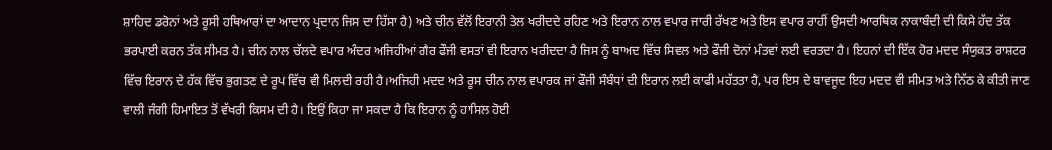ਸ਼ਾਹਿਦ ਡਰੋਨਾਂ ਅਤੇ ਰੂਸੀ ਹਥਿਆਰਾਂ ਦਾ ਆਦਾਨ ਪ੍ਰਦਾਨ ਜਿਸ ਦਾ ਹਿੱਸਾ ਹੈ) ਅਤੇ ਚੀਨ ਵੱਲੋਂ ਇਰਾਨੀ ਤੇਲ ਖਰੀਦਦੇ ਰਹਿਣ ਅਤੇ ਇਰਾਨ ਨਾਲ ਵਪਾਰ ਜਾਰੀ ਰੱਖਣ ਅਤੇ ਇਸ ਵਪਾਰ ਰਾਹੀਂ ਉਸਦੀ ਆਰਥਿਕ ਨਾਕਾਬੰਦੀ ਦੀ ਕਿਸੇ ਹੱਦ ਤੱਕ ਭਰਪਾਈ ਕਰਨ ਤੱਕ ਸੀਮਤ ਹੈ। ਚੀਨ ਨਾਲ ਚੱਲਦੇ ਵਪਾਰ ਅੰਦਰ ਅਜਿਹੀਆਂ ਗੈਰ ਫੌਜੀ ਵਸਤਾਂ ਵੀ ਇਰਾਨ ਖਰੀਦਦਾ ਹੈ ਜਿਸ ਨੂੰ ਬਾਅਦ ਵਿੱਚ ਸਿਵਲ ਅਤੇ ਫੌਜੀ ਦੋਨਾਂ ਮੰਤਵਾਂ ਲਈ ਵਰਤਦਾ ਹੈ। ਇਹਨਾਂ ਦੀ ਇੱਕ ਹੋਰ ਮਦਦ ਸੰਯੁਕਤ ਰਾਸ਼ਟਰ ਵਿੱਚ ਇਰਾਨ ਦੇ ਹੱਕ ਵਿੱਚ ਭੁਗਤਣ ਦੇ ਰੂਪ ਵਿੱਚ ਵੀ ਮਿਲਦੀ ਰਹੀ ਹੈ।ਅਜਿਹੀ ਮਦਦ ਅਤੇ ਰੂਸ ਚੀਨ ਨਾਲ ਵਪਾਰਕ ਜਾਂ ਫੌਜੀ ਸੰਬੰਧਾਂ ਦੀ ਇਰਾਨ ਲਈ ਕਾਫੀ ਮਹੱਤਤਾ ਹੈ, ਪਰ ਇਸ ਦੇ ਬਾਵਜੂਦ ਇਹ ਮਦਦ ਵੀ ਸੀਮਤ ਅਤੇ ਨਿੱਠ ਕੇ ਕੀਤੀ ਜਾਣ ਵਾਲੀ ਜੰਗੀ ਹਿਮਾਇਤ ਤੋਂ ਵੱਖਰੀ ਕਿਸਮ ਦੀ ਹੈ। ਇਉਂ ਕਿਹਾ ਜਾ ਸਕਦਾ ਹੈ ਕਿ ਇਰਾਨ ਨੂੰ ਹਾਸਿਲ ਹੋਈ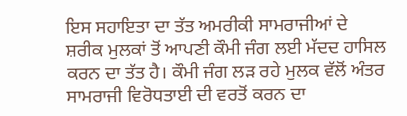ਇਸ ਸਹਾਇਤਾ ਦਾ ਤੱਤ ਅਮਰੀਕੀ ਸਾਮਰਾਜੀਆਂ ਦੇ ਸ਼ਰੀਕ ਮੁਲਕਾਂ ਤੋਂ ਆਪਣੀ ਕੌਮੀ ਜੰਗ ਲਈ ਮੱਦਦ ਹਾਸਿਲ ਕਰਨ ਦਾ ਤੱਤ ਹੈ। ਕੌਮੀ ਜੰਗ ਲੜ ਰਹੇ ਮੁਲਕ ਵੱਲੋਂ ਅੰਤਰ ਸਾਮਰਾਜੀ ਵਿਰੋਧਤਾਈ ਦੀ ਵਰਤੋਂ ਕਰਨ ਦਾ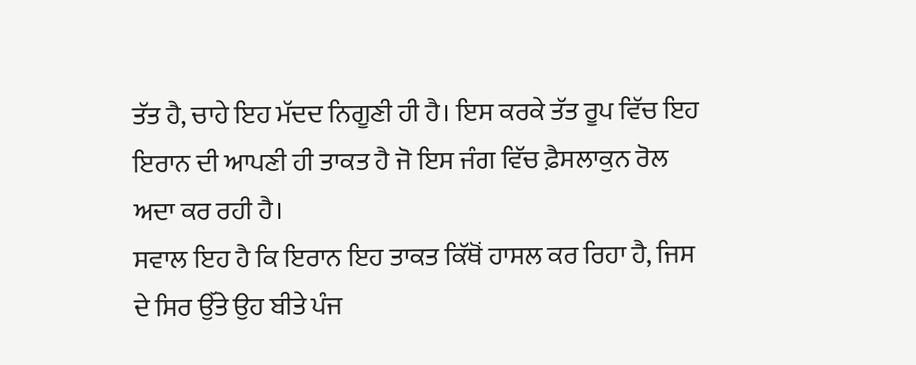ਤੱਤ ਹੈ, ਚਾਹੇ ਇਹ ਮੱਦਦ ਨਿਗੂਣੀ ਹੀ ਹੈ। ਇਸ ਕਰਕੇ ਤੱਤ ਰੂਪ ਵਿੱਚ ਇਹ ਇਰਾਨ ਦੀ ਆਪਣੀ ਹੀ ਤਾਕਤ ਹੈ ਜੋ ਇਸ ਜੰਗ ਵਿੱਚ ਫ਼ੈਸਲਾਕੁਨ ਰੋਲ ਅਦਾ ਕਰ ਰਹੀ ਹੈ।
ਸਵਾਲ ਇਹ ਹੈ ਕਿ ਇਰਾਨ ਇਹ ਤਾਕਤ ਕਿੱਥੋਂ ਹਾਸਲ ਕਰ ਰਿਹਾ ਹੈ, ਜਿਸ ਦੇ ਸਿਰ ਉੱਤੇ ਉਹ ਬੀਤੇ ਪੰਜ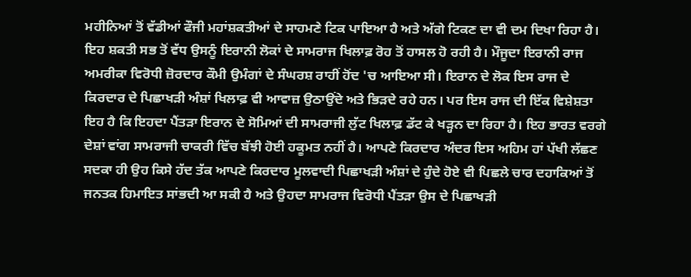ਮਹੀਨਿਆਂ ਤੋਂ ਵੱਡੀਆਂ ਫੌਜੀ ਮਹਾਂਸ਼ਕਤੀਆਂ ਦੇ ਸਾਹਮਣੇ ਟਿਕ ਪਾਇਆ ਹੈ ਅਤੇ ਅੱਗੇ ਟਿਕਣ ਦਾ ਵੀ ਦਮ ਦਿਖਾ ਰਿਹਾ ਹੈ।
ਇਹ ਸ਼ਕਤੀ ਸਭ ਤੋਂ ਵੱਧ ਉਸਨੂੰ ਇਰਾਨੀ ਲੋਕਾਂ ਦੇ ਸਾਮਰਾਜ ਖਿਲਾਫ਼ ਰੋਹ ਤੋਂ ਹਾਸਲ ਹੋ ਰਹੀ ਹੈ। ਮੌਜੂਦਾ ਇਰਾਨੀ ਰਾਜ ਅਮਰੀਕਾ ਵਿਰੋਧੀ ਜ਼ੋਰਦਾਰ ਕੌਮੀ ਉਮੰਗਾਂ ਦੇ ਸੰਘਰਸ਼ ਰਾਹੀਂ ਹੋਂਦ 'ਚ ਆਇਆ ਸੀ। ਇਰਾਨ ਦੇ ਲੋਕ ਇਸ ਰਾਜ ਦੇ ਕਿਰਦਾਰ ਦੇ ਪਿਛਾਖੜੀ ਅੰਸ਼ਾਂ ਖਿਲਾਫ਼ ਵੀ ਆਵਾਜ਼ ਉਠਾਉਂਦੇ ਅਤੇ ਭਿੜਦੇ ਰਹੇ ਹਨ। ਪਰ ਇਸ ਰਾਜ ਦੀ ਇੱਕ ਵਿਸ਼ੇਸ਼ਤਾ ਇਹ ਹੈ ਕਿ ਇਹਦਾ ਪੈਂਤੜਾ ਇਰਾਨ ਦੇ ਸੋਮਿਆਂ ਦੀ ਸਾਮਰਾਜੀ ਲੁੱਟ ਖਿਲਾਫ਼ ਡੱਟ ਕੇ ਖੜ੍ਹਨ ਦਾ ਰਿਹਾ ਹੈ। ਇਹ ਭਾਰਤ ਵਰਗੇ ਦੇਸ਼ਾਂ ਵਾਂਗ ਸਾਮਰਾਜੀ ਚਾਕਰੀ ਵਿੱਚ ਬੱਝੀ ਹੋਈ ਹਕੂਮਤ ਨਹੀਂ ਹੈ। ਆਪਣੇ ਕਿਰਦਾਰ ਅੰਦਰ ਇਸ ਅਹਿਮ ਹਾਂ ਪੱਖੀ ਲੱਛਣ ਸਦਕਾ ਹੀ ਉਹ ਕਿਸੇ ਹੱਦ ਤੱਕ ਆਪਣੇ ਕਿਰਦਾਰ ਮੂਲਵਾਦੀ ਪਿਛਾਖੜੀ ਅੰਸ਼ਾਂ ਦੇ ਹੁੰਦੇ ਹੋਏ ਵੀ ਪਿਛਲੇ ਚਾਰ ਦਹਾਕਿਆਂ ਤੋਂ ਜਨਤਕ ਹਿਮਾਇਤ ਸਾਂਭਦੀ ਆ ਸਕੀ ਹੈ ਅਤੇ ਉਹਦਾ ਸਾਮਰਾਜ ਵਿਰੋਧੀ ਪੈਂਤੜਾ ਉਸ ਦੇ ਪਿਛਾਖੜੀ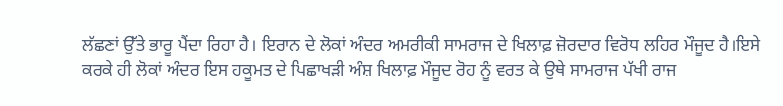ਲੱਛਣਾਂ ਉੱਤੇ ਭਾਰੂ ਪੈਂਦਾ ਰਿਹਾ ਹੈ। ਇਰਾਨ ਦੇ ਲੋਕਾਂ ਅੰਦਰ ਅਮਰੀਕੀ ਸਾਮਰਾਜ ਦੇ ਖਿਲਾਫ਼ ਜ਼ੋਰਦਾਰ ਵਿਰੋਧ ਲਹਿਰ ਮੌਜੂਦ ਹੈ।ਇਸੇ ਕਰਕੇ ਹੀ ਲੋਕਾਂ ਅੰਦਰ ਇਸ ਹਕੂਮਤ ਦੇ ਪਿਛਾਖੜੀ ਅੰਸ਼ ਖਿਲਾਫ਼ ਮੌਜੂਦ ਰੋਹ ਨੂੰ ਵਰਤ ਕੇ ਉਥੇ ਸਾਮਰਾਜ ਪੱਖੀ ਰਾਜ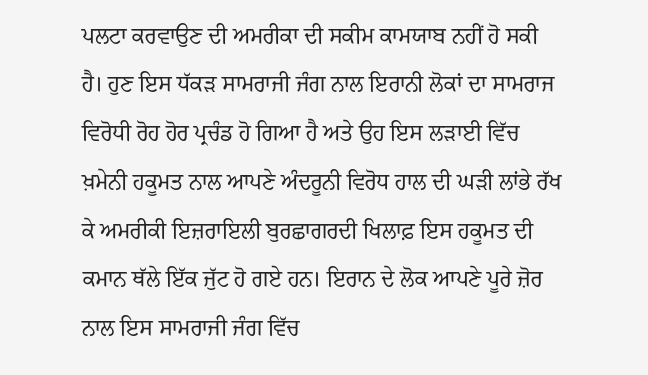ਪਲਟਾ ਕਰਵਾਉਣ ਦੀ ਅਮਰੀਕਾ ਦੀ ਸਕੀਮ ਕਾਮਯਾਬ ਨਹੀਂ ਹੋ ਸਕੀ ਹੈ। ਹੁਣ ਇਸ ਧੱਕੜ ਸਾਮਰਾਜੀ ਜੰਗ ਨਾਲ ਇਰਾਨੀ ਲੋਕਾਂ ਦਾ ਸਾਮਰਾਜ ਵਿਰੋਧੀ ਰੋਹ ਹੋਰ ਪ੍ਰਚੰਡ ਹੋ ਗਿਆ ਹੈ ਅਤੇ ਉਹ ਇਸ ਲੜਾਈ ਵਿੱਚ ਖ਼ਮੇਨੀ ਹਕੂਮਤ ਨਾਲ ਆਪਣੇ ਅੰਦਰੂਨੀ ਵਿਰੋਧ ਹਾਲ ਦੀ ਘੜੀ ਲਾਂਭੇ ਰੱਖ ਕੇ ਅਮਰੀਕੀ ਇਜ਼ਰਾਇਲੀ ਬੁਰਛਾਗਰਦੀ ਖਿਲਾਫ਼ ਇਸ ਹਕੂਮਤ ਦੀ ਕਮਾਨ ਥੱਲੇ ਇੱਕ ਜੁੱਟ ਹੋ ਗਏ ਹਨ। ਇਰਾਨ ਦੇ ਲੋਕ ਆਪਣੇ ਪੂਰੇ ਜ਼ੋਰ ਨਾਲ ਇਸ ਸਾਮਰਾਜੀ ਜੰਗ ਵਿੱਚ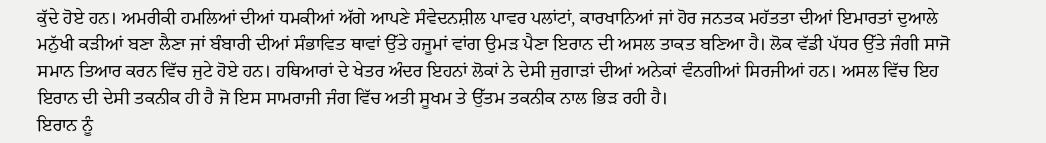ਕੁੱਦੇ ਹੋਏ ਹਨ। ਅਮਰੀਕੀ ਹਮਲਿਆਂ ਦੀਆਂ ਧਮਕੀਆਂ ਅੱਗੇ ਆਪਣੇ ਸੰਵੇਦਨਸ਼ੀਲ ਪਾਵਰ ਪਲਾਂਟਾਂ, ਕਾਰਖਾਨਿਆਂ ਜਾਂ ਹੋਰ ਜਨਤਕ ਮਹੱਤਤਾ ਦੀਆਂ ਇਮਾਰਤਾਂ ਦੁਆਲੇ ਮਨੁੱਖੀ ਕੜੀਆਂ ਬਣਾ ਲੈਣਾ ਜਾਂ ਬੰਬਾਰੀ ਦੀਆਂ ਸੰਭਾਵਿਤ ਥਾਵਾਂ ਉੱਤੇ ਹਜੂਮਾਂ ਵਾਂਗ ਉਮੜ ਪੈਣਾ ਇਰਾਨ ਦੀ ਅਸਲ ਤਾਕਤ ਬਣਿਆ ਹੈ। ਲੋਕ ਵੱਡੀ ਪੱਧਰ ਉੱਤੇ ਜੰਗੀ ਸਾਜੋ ਸਮਾਨ ਤਿਆਰ ਕਰਨ ਵਿੱਚ ਜੁਟੇ ਹੋਏ ਹਨ। ਹਥਿਆਰਾਂ ਦੇ ਖੇਤਰ ਅੰਦਰ ਇਹਨਾਂ ਲੋਕਾਂ ਨੇ ਦੇਸੀ ਜੁਗਾੜਾਂ ਦੀਆਂ ਅਨੇਕਾਂ ਵੰਨਗੀਆਂ ਸਿਰਜੀਆਂ ਹਨ। ਅਸਲ ਵਿੱਚ ਇਹ ਇਰਾਨ ਦੀ ਦੇਸੀ ਤਕਨੀਕ ਹੀ ਹੈ ਜੋ ਇਸ ਸਾਮਰਾਜੀ ਜੰਗ ਵਿੱਚ ਅਤੀ ਸੂਖਮ ਤੇ ਉੱਤਮ ਤਕਨੀਕ ਨਾਲ ਭਿੜ ਰਹੀ ਹੈ।
ਇਰਾਨ ਨੂੰ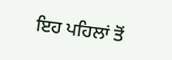ਇਹ ਪਹਿਲਾਂ ਤੋਂ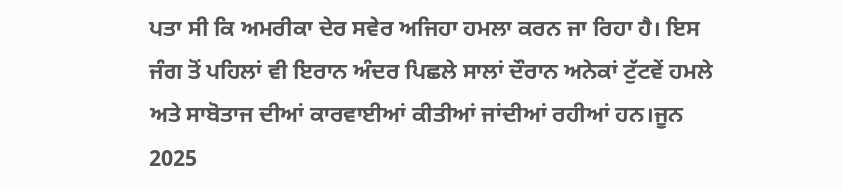ਪਤਾ ਸੀ ਕਿ ਅਮਰੀਕਾ ਦੇਰ ਸਵੇਰ ਅਜਿਹਾ ਹਮਲਾ ਕਰਨ ਜਾ ਰਿਹਾ ਹੈ। ਇਸ ਜੰਗ ਤੋਂ ਪਹਿਲਾਂ ਵੀ ਇਰਾਨ ਅੰਦਰ ਪਿਛਲੇ ਸਾਲਾਂ ਦੌਰਾਨ ਅਨੇਕਾਂ ਟੁੱਟਵੇਂ ਹਮਲੇ ਅਤੇ ਸਾਬੋਤਾਜ ਦੀਆਂ ਕਾਰਵਾਈਆਂ ਕੀਤੀਆਂ ਜਾਂਦੀਆਂ ਰਹੀਆਂ ਹਨ।ਜੂਨ 2025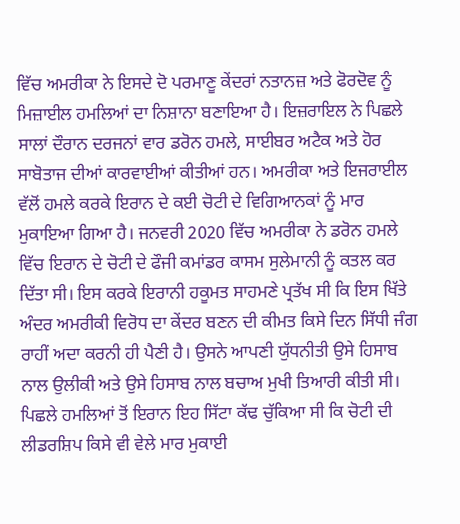ਵਿੱਚ ਅਮਰੀਕਾ ਨੇ ਇਸਦੇ ਦੋ ਪਰਮਾਣੂ ਕੇਂਦਰਾਂ ਨਤਾਨਜ਼ ਅਤੇ ਫੋਰਦੋਵ ਨੂੰ ਮਿਜ਼ਾਈਲ ਹਮਲਿਆਂ ਦਾ ਨਿਸ਼ਾਨਾ ਬਣਾਇਆ ਹੈ। ਇਜ਼ਰਾਇਲ ਨੇ ਪਿਛਲੇ ਸਾਲਾਂ ਦੌਰਾਨ ਦਰਜਨਾਂ ਵਾਰ ਡਰੋਨ ਹਮਲੇ, ਸਾਈਬਰ ਅਟੈਕ ਅਤੇ ਹੋਰ ਸਾਬੋਤਾਜ ਦੀਆਂ ਕਾਰਵਾਈਆਂ ਕੀਤੀਆਂ ਹਨ। ਅਮਰੀਕਾ ਅਤੇ ਇਜਰਾਈਲ ਵੱਲੋਂ ਹਮਲੇ ਕਰਕੇ ਇਰਾਨ ਦੇ ਕਈ ਚੋਟੀ ਦੇ ਵਿਗਿਆਨਕਾਂ ਨੂੰ ਮਾਰ ਮੁਕਾਇਆ ਗਿਆ ਹੈ। ਜਨਵਰੀ 2020 ਵਿੱਚ ਅਮਰੀਕਾ ਨੇ ਡਰੋਨ ਹਮਲੇ ਵਿੱਚ ਇਰਾਨ ਦੇ ਚੋਟੀ ਦੇ ਫੌਜੀ ਕਮਾਂਡਰ ਕਾਸਮ ਸੁਲੇਮਾਨੀ ਨੂੰ ਕਤਲ ਕਰ ਦਿੱਤਾ ਸੀ। ਇਸ ਕਰਕੇ ਇਰਾਨੀ ਹਕੂਮਤ ਸਾਹਮਣੇ ਪ੍ਰਤੱਖ ਸੀ ਕਿ ਇਸ ਖਿੱਤੇ ਅੰਦਰ ਅਮਰੀਕੀ ਵਿਰੋਧ ਦਾ ਕੇਂਦਰ ਬਣਨ ਦੀ ਕੀਮਤ ਕਿਸੇ ਦਿਨ ਸਿੱਧੀ ਜੰਗ ਰਾਹੀਂ ਅਦਾ ਕਰਨੀ ਹੀ ਪੈਣੀ ਹੈ। ਉਸਨੇ ਆਪਣੀ ਯੁੱਧਨੀਤੀ ਉਸੇ ਹਿਸਾਬ ਨਾਲ ਉਲੀਕੀ ਅਤੇ ਉਸੇ ਹਿਸਾਬ ਨਾਲ ਬਚਾਅ ਮੁਖੀ ਤਿਆਰੀ ਕੀਤੀ ਸੀ।
ਪਿਛਲੇ ਹਮਲਿਆਂ ਤੋਂ ਇਰਾਨ ਇਹ ਸਿੱਟਾ ਕੱਢ ਚੁੱਕਿਆ ਸੀ ਕਿ ਚੋਟੀ ਦੀ ਲੀਡਰਸ਼ਿਪ ਕਿਸੇ ਵੀ ਵੇਲੇ ਮਾਰ ਮੁਕਾਈ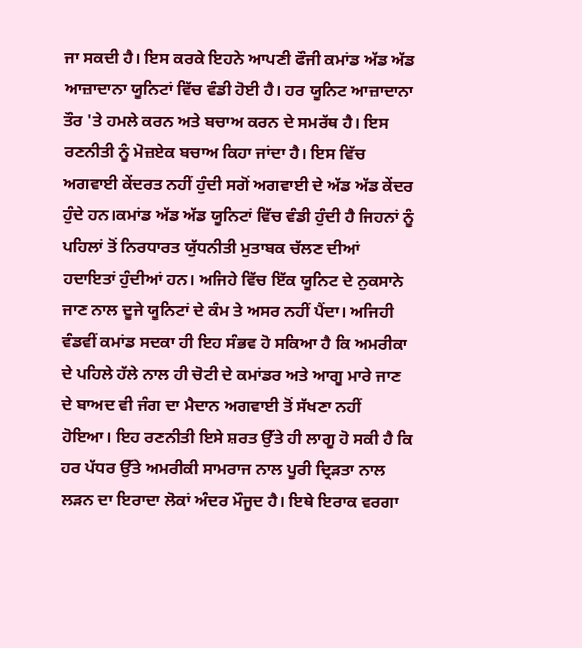ਜਾ ਸਕਦੀ ਹੈ। ਇਸ ਕਰਕੇ ਇਹਨੇ ਆਪਣੀ ਫੌਜੀ ਕਮਾਂਡ ਅੱਡ ਅੱਡ ਆਜ਼ਾਦਾਨਾ ਯੂਨਿਟਾਂ ਵਿੱਚ ਵੰਡੀ ਹੋਈ ਹੈ। ਹਰ ਯੂਨਿਟ ਆਜ਼ਾਦਾਨਾ ਤੌਰ 'ਤੇ ਹਮਲੇ ਕਰਨ ਅਤੇ ਬਚਾਅ ਕਰਨ ਦੇ ਸਮਰੱਥ ਹੈ। ਇਸ ਰਣਨੀਤੀ ਨੂੰ ਮੋਜ਼ਏਕ ਬਚਾਅ ਕਿਹਾ ਜਾਂਦਾ ਹੈ। ਇਸ ਵਿੱਚ ਅਗਵਾਈ ਕੇਂਦਰਤ ਨਹੀਂ ਹੁੰਦੀ ਸਗੋਂ ਅਗਵਾਈ ਦੇ ਅੱਡ ਅੱਡ ਕੇਂਦਰ ਹੁੰਦੇ ਹਨ।ਕਮਾਂਡ ਅੱਡ ਅੱਡ ਯੂਨਿਟਾਂ ਵਿੱਚ ਵੰਡੀ ਹੁੰਦੀ ਹੈ ਜਿਹਨਾਂ ਨੂੰ ਪਹਿਲਾਂ ਤੋਂ ਨਿਰਧਾਰਤ ਯੁੱਧਨੀਤੀ ਮੁਤਾਬਕ ਚੱਲਣ ਦੀਆਂ ਹਦਾਇਤਾਂ ਹੁੰਦੀਆਂ ਹਨ। ਅਜਿਹੇ ਵਿੱਚ ਇੱਕ ਯੂਨਿਟ ਦੇ ਨੁਕਸਾਨੇ ਜਾਣ ਨਾਲ ਦੂਜੇ ਯੂਨਿਟਾਂ ਦੇ ਕੰਮ ਤੇ ਅਸਰ ਨਹੀਂ ਪੈਂਦਾ। ਅਜਿਹੀ ਵੰਡਵੀਂ ਕਮਾਂਡ ਸਦਕਾ ਹੀ ਇਹ ਸੰਭਵ ਹੋ ਸਕਿਆ ਹੈ ਕਿ ਅਮਰੀਕਾ ਦੇ ਪਹਿਲੇ ਹੱਲੇ ਨਾਲ ਹੀ ਚੋਟੀ ਦੇ ਕਮਾਂਡਰ ਅਤੇ ਆਗੂ ਮਾਰੇ ਜਾਣ ਦੇ ਬਾਅਦ ਵੀ ਜੰਗ ਦਾ ਮੈਦਾਨ ਅਗਵਾਈ ਤੋਂ ਸੱਖਣਾ ਨਹੀਂ ਹੋਇਆ। ਇਹ ਰਣਨੀਤੀ ਇਸੇ ਸ਼ਰਤ ਉੱਤੇ ਹੀ ਲਾਗੂ ਹੋ ਸਕੀ ਹੈ ਕਿ ਹਰ ਪੱਧਰ ਉੱਤੇ ਅਮਰੀਕੀ ਸਾਮਰਾਜ ਨਾਲ ਪੂਰੀ ਦ੍ਰਿੜਤਾ ਨਾਲ ਲੜਨ ਦਾ ਇਰਾਦਾ ਲੋਕਾਂ ਅੰਦਰ ਮੌਜੂਦ ਹੈ। ਇਥੇ ਇਰਾਕ ਵਰਗਾ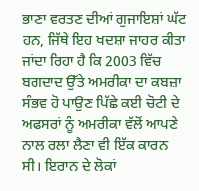ਭਾਣਾ ਵਰਤਣ ਦੀਆਂ ਗੁਜਾਇਸ਼ਾਂ ਘੱਟ ਹਨ, ਜਿੱਥੇ ਇਹ ਖਦਸ਼ਾ ਜਾਹਰ ਕੀਤਾ ਜਾਂਦਾ ਰਿਹਾ ਹੈ ਕਿ 2003 ਵਿੱਚ ਬਗਦਾਦ ਉੱਤੇ ਅਮਰੀਕਾ ਦਾ ਕਬਜ਼ਾ ਸੰਭਵ ਹੋ ਪਾਉਣ ਪਿੱਛੇ ਕਈ ਚੋਟੀ ਦੇ ਅਫਸਰਾਂ ਨੂੰ ਅਮਰੀਕਾ ਵੱਲੋਂ ਆਪਣੇ ਨਾਲ ਰਲਾ ਲੈਣਾ ਵੀ ਇੱਕ ਕਾਰਨ ਸੀ। ਇਰਾਨ ਦੇ ਲੋਕਾਂ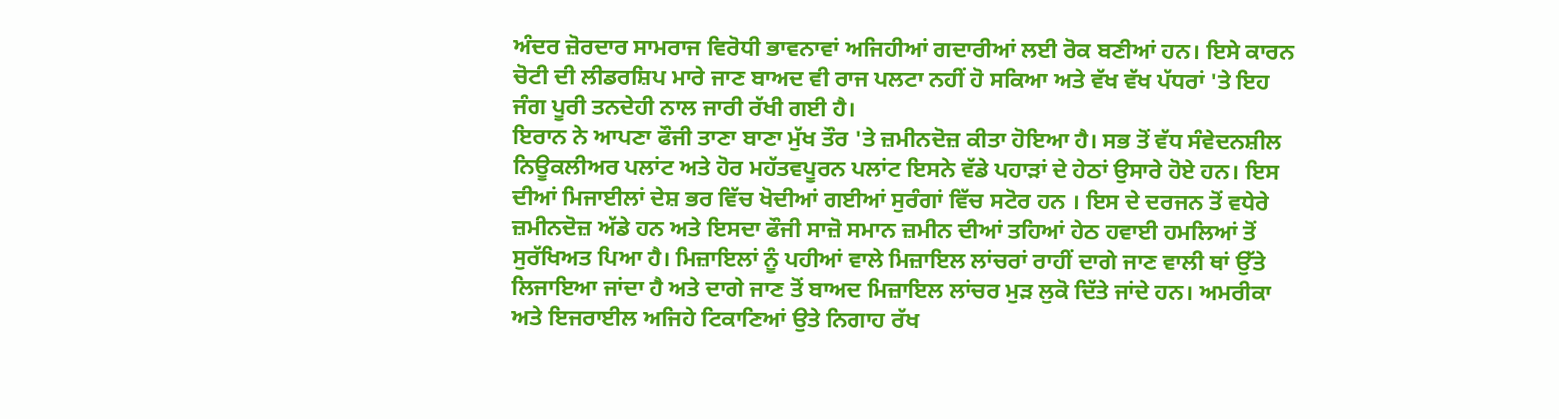ਅੰਦਰ ਜ਼ੋਰਦਾਰ ਸਾਮਰਾਜ ਵਿਰੋਧੀ ਭਾਵਨਾਵਾਂ ਅਜਿਹੀਆਂ ਗਦਾਰੀਆਂ ਲਈ ਰੋਕ ਬਣੀਆਂ ਹਨ। ਇਸੇ ਕਾਰਨ ਚੋਟੀ ਦੀ ਲੀਡਰਸ਼ਿਪ ਮਾਰੇ ਜਾਣ ਬਾਅਦ ਵੀ ਰਾਜ ਪਲਟਾ ਨਹੀਂ ਹੋ ਸਕਿਆ ਅਤੇ ਵੱਖ ਵੱਖ ਪੱਧਰਾਂ 'ਤੇ ਇਹ ਜੰਗ ਪੂਰੀ ਤਨਦੇਹੀ ਨਾਲ ਜਾਰੀ ਰੱਖੀ ਗਈ ਹੈ।
ਇਰਾਨ ਨੇ ਆਪਣਾ ਫੌਜੀ ਤਾਣਾ ਬਾਣਾ ਮੁੱਖ ਤੌਰ 'ਤੇ ਜ਼ਮੀਨਦੋਜ਼ ਕੀਤਾ ਹੋਇਆ ਹੈ। ਸਭ ਤੋਂ ਵੱਧ ਸੰਵੇਦਨਸ਼ੀਲ ਨਿਊਕਲੀਅਰ ਪਲਾਂਟ ਅਤੇ ਹੋਰ ਮਹੱਤਵਪੂਰਨ ਪਲਾਂਟ ਇਸਨੇ ਵੱਡੇ ਪਹਾੜਾਂ ਦੇ ਹੇਠਾਂ ਉਸਾਰੇ ਹੋਏ ਹਨ। ਇਸ ਦੀਆਂ ਮਿਜਾਈਲਾਂ ਦੇਸ਼ ਭਰ ਵਿੱਚ ਖੋਦੀਆਂ ਗਈਆਂ ਸੁਰੰਗਾਂ ਵਿੱਚ ਸਟੋਰ ਹਨ । ਇਸ ਦੇ ਦਰਜਨ ਤੋਂ ਵਧੇਰੇ ਜ਼ਮੀਨਦੋਜ਼ ਅੱਡੇ ਹਨ ਅਤੇ ਇਸਦਾ ਫੌਜੀ ਸਾਜ਼ੋ ਸਮਾਨ ਜ਼ਮੀਨ ਦੀਆਂ ਤਹਿਆਂ ਹੇਠ ਹਵਾਈ ਹਮਲਿਆਂ ਤੋਂ ਸੁਰੱਖਿਅਤ ਪਿਆ ਹੈ। ਮਿਜ਼ਾਇਲਾਂ ਨੂੰ ਪਹੀਆਂ ਵਾਲੇ ਮਿਜ਼ਾਇਲ ਲਾਂਚਰਾਂ ਰਾਹੀਂ ਦਾਗੇ ਜਾਣ ਵਾਲੀ ਥਾਂ ਉੱਤੇ ਲਿਜਾਇਆ ਜਾਂਦਾ ਹੈ ਅਤੇ ਦਾਗੇ ਜਾਣ ਤੋਂ ਬਾਅਦ ਮਿਜ਼ਾਇਲ ਲਾਂਚਰ ਮੁੜ ਲੁਕੋ ਦਿੱਤੇ ਜਾਂਦੇ ਹਨ। ਅਮਰੀਕਾ ਅਤੇ ਇਜਰਾਈਲ ਅਜਿਹੇ ਟਿਕਾਣਿਆਂ ਉਤੇ ਨਿਗਾਹ ਰੱਖ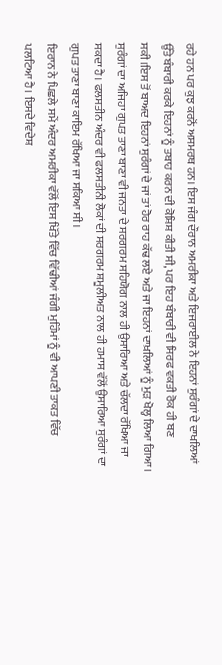ਰਹੇ ਹਨ ਪਰ ਕੁਝ ਕਰਨੋਂ ਅਸਮਰਥ ਹਨ। ਇਸ ਜੰਗ ਦੌਰਾਨ ਅਮਰੀਕਾ ਅਤੇ ਇਜਰਾਈਲ ਨੇ ਇਹਨਾਂ ਸੁਰੰਗਾਂ ਦੇ ਦਾਖਲਿਆਂ ਉੱਤੇ ਬੰਬਾਰੀ ਕਰਕੇ ਇਹਨਾਂ ਨੂੰ ਤਬਾਹ ਕਰਨ ਦੀ ਕੋਸ਼ਿਸ਼ ਕੀਤੀ ਸੀ, ਪਰ ਇਹ ਬੰਬਾਰੀ ਵੀ ਸਿਰਫ ਵਕਤੀ ਰੋਕ ਹੀ ਬਣ ਸਕੀ।ਇਸ ਤੋਂ ਬਾਅਦ ਇਹਨਾਂ ਸੁਰੰਗਾਂ ਦੇ ਜਾਂ ਤਾਂ ਹੋਰ ਰਾਹ ਕੱਢ ਲਏ ਅਤੇ ਜਾ ਇਹਨਾਂ ਦਾਖ਼ਲਿਆਂ ਨੂੰ ਮੁੜ ਖੋਲ੍ਹ ਲਿਆ ਗਿਆ। ਸੁਰੰਗਾਂ ਦਾ ਅਜਿਹਾ ਗੁਪਤ ਤਾਣਾ ਬਾਣਾ ਵੀ ਜਨਤਾ ਦੇ ਸਰਗਰਮ ਸਹਿਯੋਗ ਨਾਲ ਹੀ ਉਸਾਰਿਆ ਅਤੇ ਚੱਲਦਾ ਰੱਖਿਆ ਜਾ ਸਕਦਾ ਹੈ। ਫਲਸਤੀਨ ਅੰਦਰ ਵੀ ਫਲਸਤੀਨੀ ਲੋਕਾਂ ਦੀ ਸਰਗਰਮ ਸ਼ਮੂਲੀਅਤ ਨਾਲ ਹੀ ਹਮਾਸ ਵੱਲੋਂ ਉਸਾਰਿਆ ਸੁਰੰਗਾਂ ਦਾ ਗੁਪਤ ਤਾਣਾ ਬਾਣਾ ਕਾਇਮ ਰੱਖਿਆ ਜਾ ਸਕਿਆ ਸੀ।
ਇਰਾਨ ਨੇ ਪਿਛਲੇ ਸਮੇਂ ਅੰਦਰ ਅਮਰੀਕਾ ਵੱਲੋਂ ਇਸ ਖਿੱਤੇ ਵਿੱਚ ਵਿੱਢੀਆਂ ਜੰਗੀ ਮੁਹਿੰਮਾਂ ਨੂੰ ਵੀ ਆਪਣੀ ਤਾਕਤ ਵਿੱਚ ਪਲਟਿਆ ਹੈ। ਇਸਦੇ ਵਿਦੇਸ਼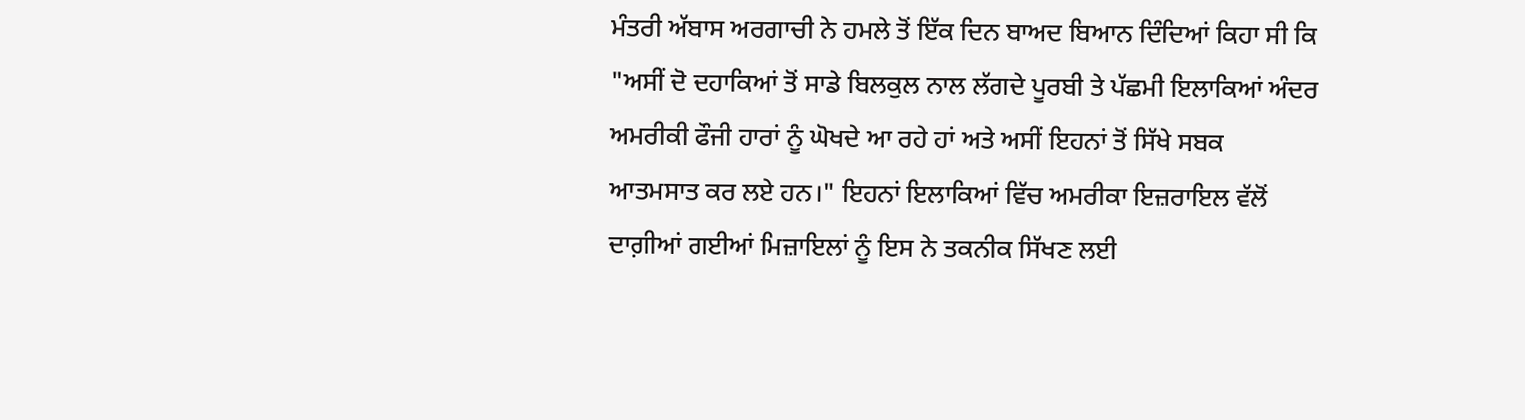ਮੰਤਰੀ ਅੱਬਾਸ ਅਰਗਾਚੀ ਨੇ ਹਮਲੇ ਤੋਂ ਇੱਕ ਦਿਨ ਬਾਅਦ ਬਿਆਨ ਦਿੰਦਿਆਂ ਕਿਹਾ ਸੀ ਕਿ "ਅਸੀਂ ਦੋ ਦਹਾਕਿਆਂ ਤੋਂ ਸਾਡੇ ਬਿਲਕੁਲ ਨਾਲ ਲੱਗਦੇ ਪੂਰਬੀ ਤੇ ਪੱਛਮੀ ਇਲਾਕਿਆਂ ਅੰਦਰ ਅਮਰੀਕੀ ਫੌਜੀ ਹਾਰਾਂ ਨੂੰ ਘੋਖਦੇ ਆ ਰਹੇ ਹਾਂ ਅਤੇ ਅਸੀਂ ਇਹਨਾਂ ਤੋਂ ਸਿੱਖੇ ਸਬਕ ਆਤਮਸਾਤ ਕਰ ਲਏ ਹਨ।" ਇਹਨਾਂ ਇਲਾਕਿਆਂ ਵਿੱਚ ਅਮਰੀਕਾ ਇਜ਼ਰਾਇਲ ਵੱਲੋਂ ਦਾਗ਼ੀਆਂ ਗਈਆਂ ਮਿਜ਼ਾਇਲਾਂ ਨੂੰ ਇਸ ਨੇ ਤਕਨੀਕ ਸਿੱਖਣ ਲਈ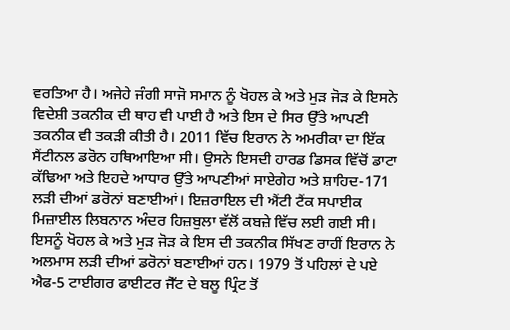ਵਰਤਿਆ ਹੈ। ਅਜੇਹੇ ਜੰਗੀ ਸਾਜੋ ਸਮਾਨ ਨੂੰ ਖੋਹਲ ਕੇ ਅਤੇ ਮੁੜ ਜੋੜ ਕੇ ਇਸਨੇ ਵਿਦੇਸ਼ੀ ਤਕਨੀਕ ਦੀ ਥਾਹ ਵੀ ਪਾਈ ਹੈ ਅਤੇ ਇਸ ਦੇ ਸਿਰ ਉੱਤੇ ਆਪਣੀ ਤਕਨੀਕ ਵੀ ਤਕੜੀ ਕੀਤੀ ਹੈ। 2011 ਵਿੱਚ ਇਰਾਨ ਨੇ ਅਮਰੀਕਾ ਦਾ ਇੱਕ ਸੈਂਟੀਨਲ ਡਰੋਨ ਹਥਿਆਇਆ ਸੀ। ਉਸਨੇ ਇਸਦੀ ਹਾਰਡ ਡਿਸਕ ਵਿੱਚੋਂ ਡਾਟਾ ਕੱਢਿਆ ਅਤੇ ਇਹਦੇ ਆਧਾਰ ਉੱਤੇ ਆਪਣੀਆਂ ਸਾਏਗੇਹ ਅਤੇ ਸ਼ਾਹਿਦ-171 ਲੜੀ ਦੀਆਂ ਡਰੋਨਾਂ ਬਣਾਈਆਂ। ਇਜ਼ਰਾਇਲ ਦੀ ਐਂਟੀ ਟੈਂਕ ਸਪਾਈਕ ਮਿਜ਼ਾਈਲ ਲਿਬਨਾਨ ਅੰਦਰ ਹਿਜ਼ਬੁਲਾ ਵੱਲੋਂ ਕਬਜ਼ੇ ਵਿੱਚ ਲਈ ਗਈ ਸੀ। ਇਸਨੂੰ ਖੋਹਲ ਕੇ ਅਤੇ ਮੁੜ ਜੋੜ ਕੇ ਇਸ ਦੀ ਤਕਨੀਕ ਸਿੱਖਣ ਰਾਹੀਂ ਇਰਾਨ ਨੇ ਅਲਮਾਸ ਲੜੀ ਦੀਆਂ ਡਰੋਨਾਂ ਬਣਾਈਆਂ ਹਨ। 1979 ਤੋਂ ਪਹਿਲਾਂ ਦੇ ਪਏ ਐਫ-5 ਟਾਈਗਰ ਫਾਈਟਰ ਜੈੱਟ ਦੇ ਬਲੂ ਪ੍ਰਿੰਟ ਤੋਂ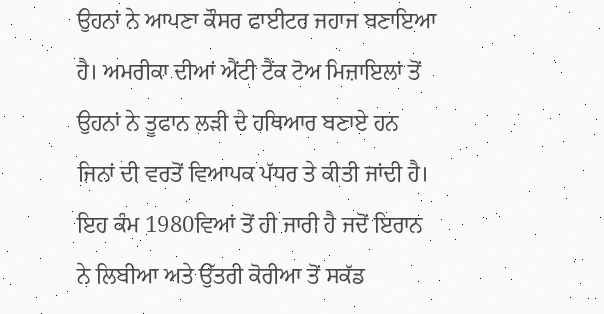ਉਹਨਾਂ ਨੇ ਆਪਣਾ ਕੌਸਰ ਫਾਈਟਰ ਜਹਾਜ ਬਣਾਇਆ ਹੈ। ਅਮਰੀਕਾ ਦੀਆਂ ਐਂਟੀ ਟੈਂਕ ਟੋਅ ਮਿਜ਼ਾਇਲਾਂ ਤੋਂ ਉਹਨਾਂ ਨੇ ਤੂਫਾਨ ਲੜੀ ਦੇ ਹਥਿਆਰ ਬਣਾਏ ਹਨ ਜਿਨਾਂ ਦੀ ਵਰਤੋਂ ਵਿਆਪਕ ਪੱਧਰ ਤੇ ਕੀਤੀ ਜਾਂਦੀ ਹੈ। ਇਹ ਕੰਮ 1980ਵਿਆਂ ਤੋਂ ਹੀ ਜਾਰੀ ਹੈ ਜਦੋਂ ਇਰਾਨ ਨੇ ਲਿਬੀਆ ਅਤੇ ਉੱਤਰੀ ਕੋਰੀਆ ਤੋਂ ਸਕੱਡ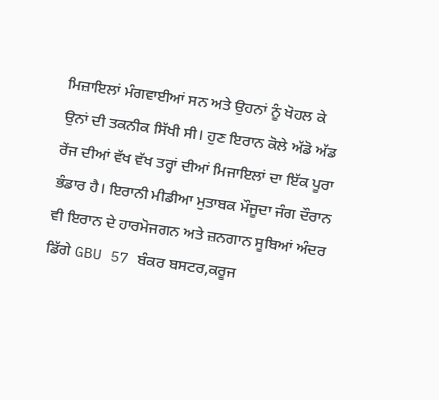ਮਿਜ਼ਾਇਲਾਂ ਮੰਗਵਾਈਆਂ ਸਨ ਅਤੇ ਉਹਨਾਂ ਨੂੰ ਖੋਹਲ ਕੇ ਉਨਾਂ ਦੀ ਤਕਨੀਕ ਸਿੱਖੀ ਸੀ। ਹੁਣ ਇਰਾਨ ਕੋਲੇ ਅੱਡੋ ਅੱਡ ਰੇਂਜ ਦੀਆਂ ਵੱਖ ਵੱਖ ਤਰ੍ਹਾਂ ਦੀਆਂ ਮਿਜਾਇਲਾਂ ਦਾ ਇੱਕ ਪੂਰਾ ਭੰਡਾਰ ਹੈ। ਇਰਾਨੀ ਮੀਡੀਆ ਮੁਤਾਬਕ ਮੌਜੂਦਾ ਜੰਗ ਦੌਰਾਨ ਵੀ ਇਰਾਨ ਦੇ ਹਾਰਮੋਜਗਨ ਅਤੇ ਜ਼ਨਗਾਨ ਸੂਬਿਆਂ ਅੰਦਰ ਡਿੱਗੇ GBU 57 ਬੰਕਰ ਬਸਟਰ,ਕਰੂਜ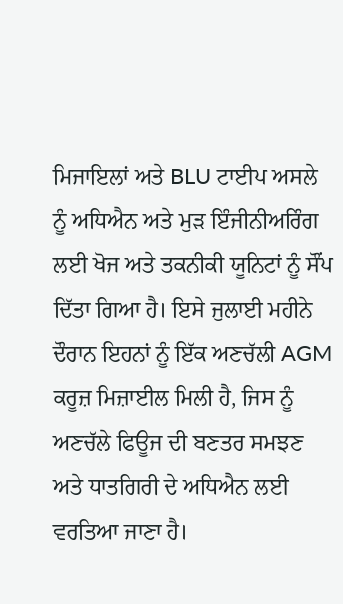ਮਿਜਾਇਲਾਂ ਅਤੇ BLU ਟਾਈਪ ਅਸਲੇ ਨੂੰ ਅਧਿਐਨ ਅਤੇ ਮੁੜ ਇੰਜੀਨੀਅਰਿੰਗ ਲਈ ਖੋਜ ਅਤੇ ਤਕਨੀਕੀ ਯੂਨਿਟਾਂ ਨੂੰ ਸੌਂਪ ਦਿੱਤਾ ਗਿਆ ਹੈ। ਇਸੇ ਜੁਲਾਈ ਮਹੀਨੇ ਦੌਰਾਨ ਇਹਨਾਂ ਨੂੰ ਇੱਕ ਅਣਚੱਲੀ AGM ਕਰੂਜ਼ ਮਿਜ਼ਾਈਲ ਮਿਲੀ ਹੈ, ਜਿਸ ਨੂੰ ਅਣਚੱਲੇ ਫਿਊਜ ਦੀ ਬਣਤਰ ਸਮਝਣ ਅਤੇ ਧਾਤਗਿਰੀ ਦੇ ਅਧਿਐਨ ਲਈ ਵਰਤਿਆ ਜਾਣਾ ਹੈ।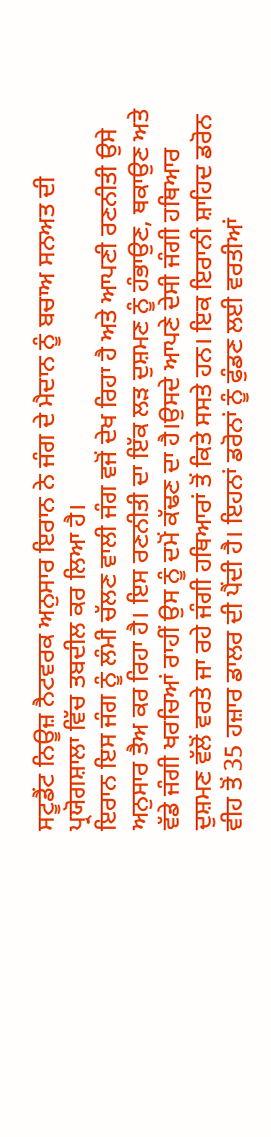ਸਟੂਡੈਂਟ ਨਿਊਜ਼ ਨੈਟਵਰਕ ਅਨੁਸਾਰ ਇਰਾਨ ਨੇ ਜੰਗ ਦੇ ਮੈਦਾਨ ਨੂੰ ਬਚਾਅ ਸਨਅਤ ਦੀ ਪ੍ਰਯੋਗਸ਼ਾਲਾ ਵਿੱਚ ਤਬਦੀਲ ਕਰ ਲਿਆ ਹੈ।
ਇਰਾਨ ਇਸ ਜੰਗ ਨੂੰ ਲੰਮੀ ਚੱਲਣ ਵਾਲੀ ਜੰਗ ਵਜੋਂ ਦੇਖ ਰਿਹਾ ਹੈ ਅਤੇ ਆਪਣੀ ਰਣਨੀਤੀ ਉਸੇ ਅਨੁਸਾਰ ਤੈਅ ਕਰ ਰਿਹਾ ਹੈ। ਇਸ ਰਣਨੀਤੀ ਦਾ ਇੱਕ ਲੜ ਦੁਸ਼ਮਣ ਨੂੰ ਹੰਭਾਉਣ, ਥਕਾਉਣ ਅਤੇ ਵੱਡੇ ਜੰਗੀ ਖਰਚਿਆਂ ਰਾਹੀਂ ਉਸ ਨੂੰ ਦਮੋਂ ਕੱਢਣ ਦਾ ਹੈ।ਉਸਦੇ ਆਪਣੇ ਦੇਸੀ ਜੰਗੀ ਹਥਿਆਰ ਦੁਸ਼ਮਣ ਵੱਲੋਂ ਵਰਤੇ ਜਾ ਰਹੇ ਜੰਗੀ ਹਥਿਆਰਾਂ ਤੋਂ ਕਿਤੇ ਸਸਤੇ ਹਨ। ਇਕ ਇਰਾਨੀ ਸ਼ਾਹਿਦ ਡਰੋਨ ਵੀਹ ਤੋਂ 35 ਹਜ਼ਾਰ ਡਾਲਰ ਦੀ ਪੈਂਦੀ ਹੈ। ਇਹਨਾਂ ਡਰੋਨਾਂ ਨੂੰ ਫੁੰਡਣ ਲਈ ਵਰਤੀਆਂ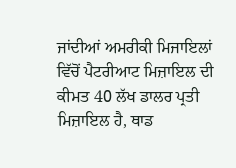ਜਾਂਦੀਆਂ ਅਮਰੀਕੀ ਮਿਜਾਇਲਾਂ ਵਿੱਚੋਂ ਪੈਟਰੀਆਟ ਮਿਜ਼ਾਇਲ ਦੀ ਕੀਮਤ 40 ਲੱਖ ਡਾਲਰ ਪ੍ਰਤੀ ਮਿਜ਼ਾਇਲ ਹੈ, ਥਾਡ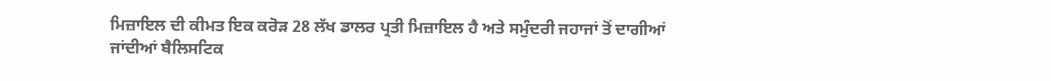ਮਿਜ਼ਾਇਲ ਦੀ ਕੀਮਤ ਇਕ ਕਰੋੜ 28 ਲੱਖ ਡਾਲਰ ਪ੍ਰਤੀ ਮਿਜ਼ਾਇਲ ਹੈ ਅਤੇ ਸਮੁੰਦਰੀ ਜਹਾਜਾਂ ਤੋਂ ਦਾਗੀਆਂ ਜਾਂਦੀਆਂ ਬੈਲਿਸਟਿਕ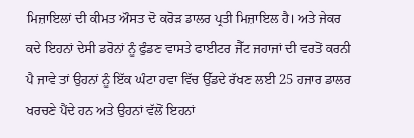ਮਿਜ਼ਾਇਲਾਂ ਦੀ ਕੀਮਤ ਔਸਤ ਦੋ ਕਰੋੜ ਡਾਲਰ ਪ੍ਰਤੀ ਮਿਜ਼ਾਇਲ ਹੈ। ਅਤੇ ਜੇਕਰ ਕਦੇ ਇਹਨਾਂ ਦੇਸੀ ਡਰੋਨਾਂ ਨੂੰ ਫੁੰਡਣ ਵਾਸਤੇ ਫਾਈਟਰ ਜੈੱਟ ਜਹਾਜਾਂ ਦੀ ਵਰਤੋਂ ਕਰਨੀ ਪੈ ਜਾਵੇ ਤਾਂ ਉਹਨਾਂ ਨੂੰ ਇੱਕ ਘੰਟਾ ਹਵਾ ਵਿੱਚ ਉੱਡਦੇ ਰੱਖਣ ਲਈ 25 ਹਜਾਰ ਡਾਲਰ ਖਰਚਣੇ ਪੈਂਦੇ ਹਨ ਅਤੇ ਉਹਨਾਂ ਵੱਲੋਂ ਇਹਨਾਂ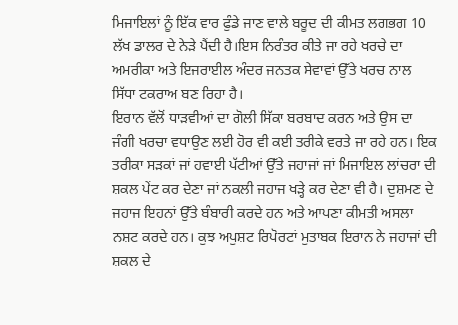ਮਿਜਾਇਲਾਂ ਨੂੰ ਇੱਕ ਵਾਰ ਫੁੰਡੇ ਜਾਣ ਵਾਲੇ ਬਰੂਦ ਦੀ ਕੀਮਤ ਲਗਭਗ 10 ਲੱਖ ਡਾਲਰ ਦੇ ਨੇੜੇ ਪੈਂਦੀ ਹੈ।ਇਸ ਨਿਰੰਤਰ ਕੀਤੇ ਜਾ ਰਹੇ ਖਰਚੇ ਦਾ ਅਮਰੀਕਾ ਅਤੇ ਇਜਰਾਈਲ ਅੰਦਰ ਜਨਤਕ ਸੇਵਾਵਾਂ ਉੱਤੇ ਖਰਚ ਨਾਲ ਸਿੱਧਾ ਟਕਰਾਅ ਬਣ ਰਿਹਾ ਹੈ।
ਇਰਾਨ ਵੱਲੋਂ ਧਾੜਵੀਆਂ ਦਾ ਗੋਲੀ ਸਿੱਕਾ ਬਰਬਾਦ ਕਰਨ ਅਤੇ ਉਸ ਦਾ ਜੰਗੀ ਖਰਚਾ ਵਧਾਉਣ ਲਈ ਹੋਰ ਵੀ ਕਈ ਤਰੀਕੇ ਵਰਤੇ ਜਾ ਰਹੇ ਹਨ। ਇਕ ਤਰੀਕਾ ਸੜਕਾਂ ਜਾਂ ਹਵਾਈ ਪੱਟੀਆਂ ਉੱਤੇ ਜਹਾਜਾਂ ਜਾਂ ਮਿਜਾਇਲ ਲਾਂਚਰਾ ਦੀ ਸ਼ਕਲ ਪੇਂਟ ਕਰ ਦੇਣਾ ਜਾਂ ਨਕਲੀ ਜਹਾਜ ਖੜ੍ਹੇ ਕਰ ਦੇਣਾ ਵੀ ਹੈ। ਦੁਸ਼ਮਣ ਦੇ ਜਹਾਜ ਇਹਨਾਂ ਉੱਤੇ ਬੰਬਾਰੀ ਕਰਦੇ ਹਨ ਅਤੇ ਆਪਣਾ ਕੀਮਤੀ ਅਸਲਾ ਨਸ਼ਟ ਕਰਦੇ ਹਨ। ਕੁਝ ਅਪੁਸ਼ਟ ਰਿਪੋਰਟਾਂ ਮੁਤਾਬਕ ਇਰਾਨ ਨੇ ਜਹਾਜਾਂ ਦੀ ਸ਼ਕਲ ਦੇ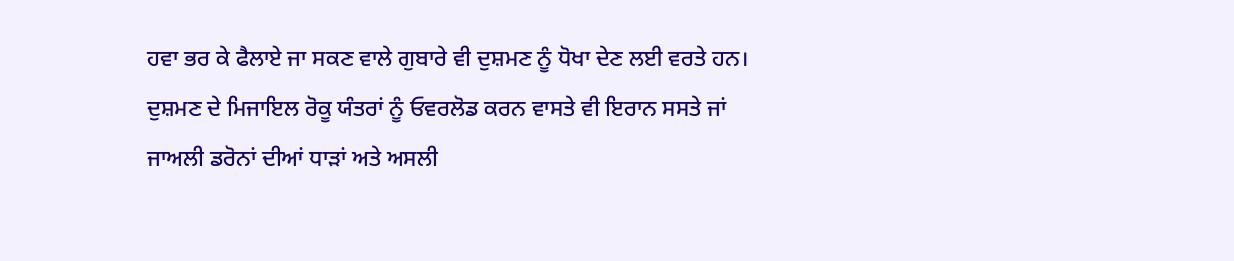ਹਵਾ ਭਰ ਕੇ ਫੈਲਾਏ ਜਾ ਸਕਣ ਵਾਲੇ ਗੁਬਾਰੇ ਵੀ ਦੁਸ਼ਮਣ ਨੂੰ ਧੋਖਾ ਦੇਣ ਲਈ ਵਰਤੇ ਹਨ। ਦੁਸ਼ਮਣ ਦੇ ਮਿਜਾਇਲ ਰੋਕੂ ਯੰਤਰਾਂ ਨੂੰ ਓਵਰਲੋਡ ਕਰਨ ਵਾਸਤੇ ਵੀ ਇਰਾਨ ਸਸਤੇ ਜਾਂ ਜਾਅਲੀ ਡਰੋਨਾਂ ਦੀਆਂ ਧਾੜਾਂ ਅਤੇ ਅਸਲੀ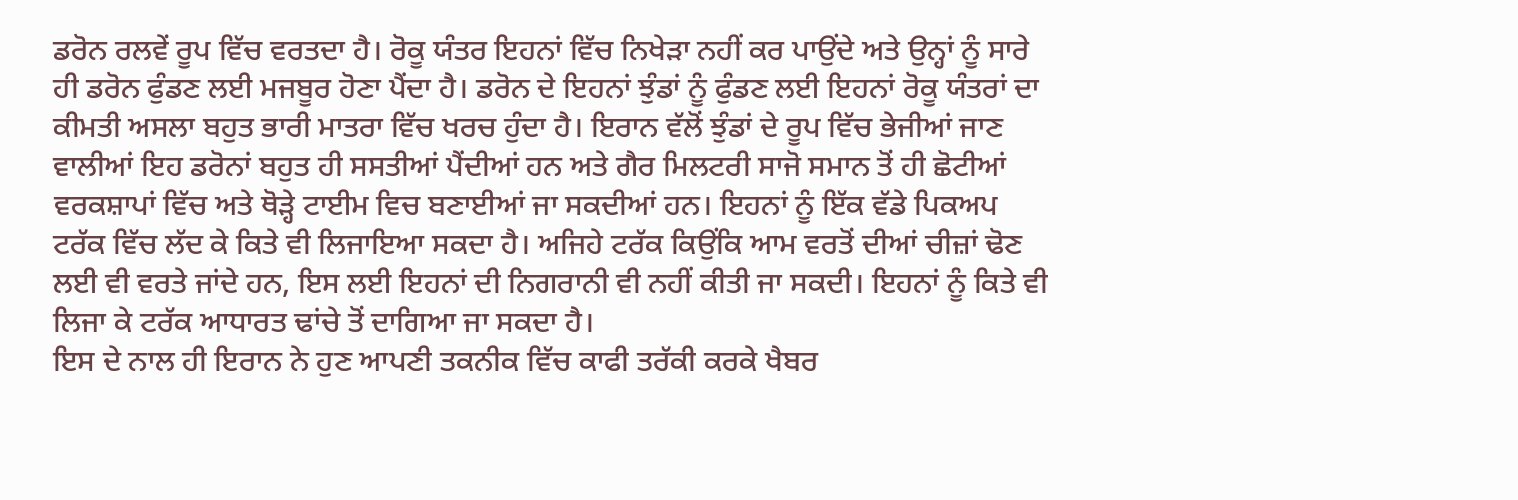ਡਰੋਨ ਰਲਵੇਂ ਰੂਪ ਵਿੱਚ ਵਰਤਦਾ ਹੈ। ਰੋਕੂ ਯੰਤਰ ਇਹਨਾਂ ਵਿੱਚ ਨਿਖੇੜਾ ਨਹੀਂ ਕਰ ਪਾਉਂਦੇ ਅਤੇ ਉਨ੍ਹਾਂ ਨੂੰ ਸਾਰੇ ਹੀ ਡਰੋਨ ਫੁੰਡਣ ਲਈ ਮਜਬੂਰ ਹੋਣਾ ਪੈਂਦਾ ਹੈ। ਡਰੋਨ ਦੇ ਇਹਨਾਂ ਝੁੰਡਾਂ ਨੂੰ ਫੁੰਡਣ ਲਈ ਇਹਨਾਂ ਰੋਕੂ ਯੰਤਰਾਂ ਦਾ ਕੀਮਤੀ ਅਸਲਾ ਬਹੁਤ ਭਾਰੀ ਮਾਤਰਾ ਵਿੱਚ ਖਰਚ ਹੁੰਦਾ ਹੈ। ਇਰਾਨ ਵੱਲੋਂ ਝੁੰਡਾਂ ਦੇ ਰੂਪ ਵਿੱਚ ਭੇਜੀਆਂ ਜਾਣ ਵਾਲੀਆਂ ਇਹ ਡਰੋਨਾਂ ਬਹੁਤ ਹੀ ਸਸਤੀਆਂ ਪੈਂਦੀਆਂ ਹਨ ਅਤੇ ਗੈਰ ਮਿਲਟਰੀ ਸਾਜੋ ਸਮਾਨ ਤੋਂ ਹੀ ਛੋਟੀਆਂ ਵਰਕਸ਼ਾਪਾਂ ਵਿੱਚ ਅਤੇ ਥੋੜ੍ਹੇ ਟਾਈਮ ਵਿਚ ਬਣਾਈਆਂ ਜਾ ਸਕਦੀਆਂ ਹਨ। ਇਹਨਾਂ ਨੂੰ ਇੱਕ ਵੱਡੇ ਪਿਕਅਪ ਟਰੱਕ ਵਿੱਚ ਲੱਦ ਕੇ ਕਿਤੇ ਵੀ ਲਿਜਾਇਆ ਸਕਦਾ ਹੈ। ਅਜਿਹੇ ਟਰੱਕ ਕਿਉਂਕਿ ਆਮ ਵਰਤੋਂ ਦੀਆਂ ਚੀਜ਼ਾਂ ਢੋਣ ਲਈ ਵੀ ਵਰਤੇ ਜਾਂਦੇ ਹਨ, ਇਸ ਲਈ ਇਹਨਾਂ ਦੀ ਨਿਗਰਾਨੀ ਵੀ ਨਹੀਂ ਕੀਤੀ ਜਾ ਸਕਦੀ। ਇਹਨਾਂ ਨੂੰ ਕਿਤੇ ਵੀ ਲਿਜਾ ਕੇ ਟਰੱਕ ਆਧਾਰਤ ਢਾਂਚੇ ਤੋਂ ਦਾਗਿਆ ਜਾ ਸਕਦਾ ਹੈ।
ਇਸ ਦੇ ਨਾਲ ਹੀ ਇਰਾਨ ਨੇ ਹੁਣ ਆਪਣੀ ਤਕਨੀਕ ਵਿੱਚ ਕਾਫੀ ਤਰੱਕੀ ਕਰਕੇ ਖੈਬਰ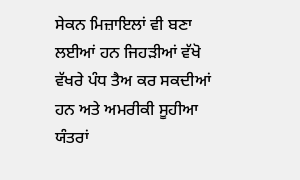ਸੇਕਨ ਮਿਜ਼ਾਇਲਾਂ ਵੀ ਬਣਾ ਲਈਆਂ ਹਨ ਜਿਹੜੀਆਂ ਵੱਖੋ ਵੱਖਰੇ ਪੰਧ ਤੈਅ ਕਰ ਸਕਦੀਆਂ ਹਨ ਅਤੇ ਅਮਰੀਕੀ ਸੂਹੀਆ ਯੰਤਰਾਂ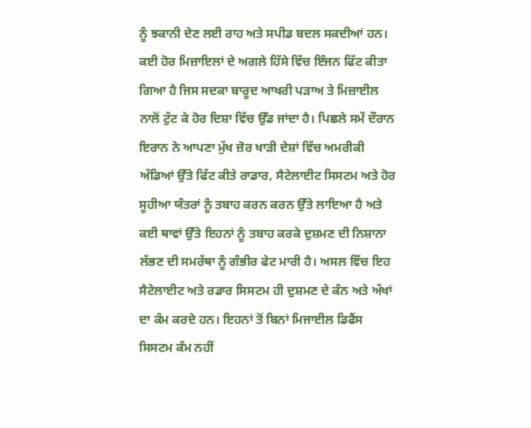ਨੂੰ ਝਕਾਨੀ ਦੇਣ ਲਈ ਰਾਹ ਅਤੇ ਸਪੀਡ ਬਦਲ ਸਕਦੀਆਂ ਹਨ। ਕਈ ਹੋਰ ਮਿਜ਼ਾਇਲਾਂ ਦੇ ਅਗਲੇ ਹਿੱਸੇ ਵਿੱਚ ਇੰਜਨ ਫਿੱਟ ਕੀਤਾ ਗਿਆ ਹੈ ਜਿਸ ਸਦਕਾ ਬਾਰੂਦ ਆਖਰੀ ਪੜਾਅ ਤੇ ਮਿਜ਼ਾਈਲ ਨਾਲੋਂ ਟੁੱਟ ਕੇ ਹੋਰ ਦਿਸ਼ਾ ਵਿੱਚ ਉੱਡ ਜਾਂਦਾ ਹੈ। ਪਿਛਲੇ ਸਮੇਂ ਦੌਰਾਨ ਇਰਾਨ ਨੇ ਆਪਣਾ ਮੁੱਖ ਜ਼ੋਰ ਖਾੜੀ ਦੇਸ਼ਾਂ ਵਿੱਚ ਅਮਰੀਕੀ ਅੱਡਿਆਂ ਉੱਤੇ ਫਿੱਟ ਕੀਤੇ ਰਾਡਾਰ, ਸੈਟੇਲਾਈਟ ਸਿਸਟਮ ਅਤੇ ਹੋਰ ਸੂਹੀਆ ਯੰਤਰਾਂ ਨੂੰ ਤਬਾਹ ਕਰਨ ਕਰਨ ਉੱਤੇ ਲਾਇਆ ਹੈ ਅਤੇ ਕਈ ਥਾਵਾਂ ਉੱਤੇ ਇਹਨਾਂ ਨੂੰ ਤਬਾਹ ਕਰਕੇ ਦੁਸ਼ਮਣ ਦੀ ਨਿਸ਼ਾਨਾ ਲੱਭਣ ਦੀ ਸਮਰੱਥਾ ਨੂੰ ਗੰਭੀਰ ਫੇਟ ਮਾਰੀ ਹੈ। ਅਸਲ ਵਿੱਚ ਇਹ ਸੈਟੇਲਾਈਟ ਅਤੇ ਰਡਾਰ ਸਿਸਟਮ ਹੀ ਦੁਸ਼ਮਣ ਦੇ ਕੰਨ ਅਤੇ ਅੱਖਾਂ ਦਾ ਕੰਮ ਕਰਦੇ ਹਨ। ਇਹਨਾਂ ਤੋਂ ਬਿਨਾਂ ਮਿਜਾਈਲ ਡਿਫੈਂਸ ਸਿਸਟਮ ਕੰਮ ਨਹੀਂ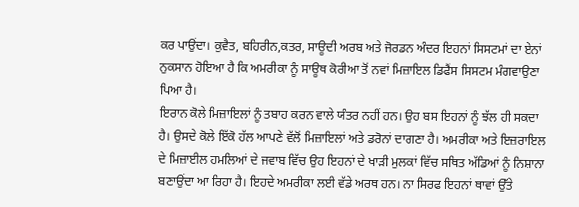ਕਰ ਪਾਉਂਦਾ। ਕੁਵੈਤ, ਬਹਿਰੀਨ,ਕਤਰ, ਸਾਊਦੀ ਅਰਬ ਅਤੇ ਜੋਰਡਨ ਅੰਦਰ ਇਹਨਾਂ ਸਿਸਟਮਾਂ ਦਾ ਏਨਾਂ ਨੁਕਸਾਨ ਹੋਇਆ ਹੈ ਕਿ ਅਮਰੀਕਾ ਨੂੰ ਸਾਊਥ ਕੋਰੀਆ ਤੋਂ ਨਵਾਂ ਮਿਜ਼ਾਇਲ ਡਿਫੈਂਸ ਸਿਸਟਮ ਮੰਗਵਾਉਣਾ ਪਿਆ ਹੈ।
ਇਰਾਨ ਕੋਲੇ ਮਿਜ਼ਾਇਲਾਂ ਨੂੰ ਤਬਾਹ ਕਰਨ ਵਾਲੇ ਯੰਤਰ ਨਹੀਂ ਹਨ। ਉਹ ਬਸ ਇਹਨਾਂ ਨੂੰ ਝੱਲ ਹੀ ਸਕਦਾ ਹੈ। ਉਸਦੇ ਕੋਲੇ ਇੱਕੋ ਹੱਲ ਆਪਣੇ ਵੱਲੋਂ ਮਿਜ਼ਾਇਲਾਂ ਅਤੇ ਡਰੋਨਾਂ ਦਾਗਣਾ ਹੈ। ਅਮਰੀਕਾ ਅਤੇ ਇਜ਼ਰਾਇਲ ਦੇ ਮਿਜ਼ਾਈਲ ਹਮਲਿਆਂ ਦੇ ਜਵਾਬ ਵਿੱਚ ਉਹ ਇਹਨਾਂ ਦੇ ਖਾੜੀ ਮੁਲਕਾਂ ਵਿੱਚ ਸਥਿਤ ਅੱਡਿਆਂ ਨੂੰ ਨਿਸ਼ਾਨਾ ਬਣਾਉਂਦਾ ਆ ਰਿਹਾ ਹੈ। ਇਹਦੇ ਅਮਰੀਕਾ ਲਈ ਵੱਡੇ ਅਰਥ ਹਨ। ਨਾ ਸਿਰਫ ਇਹਨਾਂ ਥਾਵਾਂ ਉੱਤੇ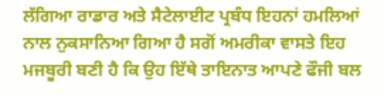ਲੱਗਿਆ ਰਾਡਾਰ ਅਤੇ ਸੈਟੇਲਾਈਟ ਪ੍ਰਬੰਧ ਇਹਨਾਂ ਹਮਲਿਆਂ ਨਾਲ ਨੁਕਸਾਨਿਆ ਗਿਆ ਹੈ ਸਗੋਂ ਅਮਰੀਕਾ ਵਾਸਤੇ ਇਹ ਮਜਬੂਰੀ ਬਣੀ ਹੈ ਕਿ ਉਹ ਇੱਥੇ ਤਾਇਨਾਤ ਆਪਣੇ ਫੌਜੀ ਬਲ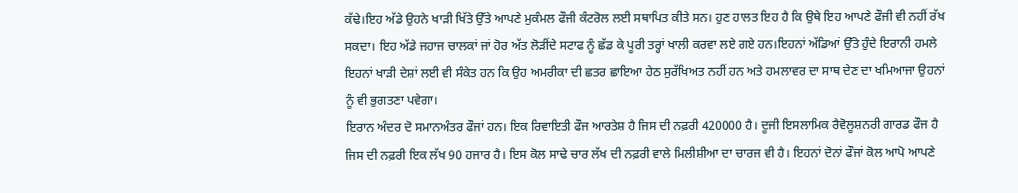ਕੱਢੇ।ਇਹ ਅੱਡੇ ਉਹਨੇ ਖਾੜੀ ਖਿੱਤੇ ਉੱਤੇ ਆਪਣੇ ਮੁਕੰਮਲ ਫੌਜੀ ਕੰਟਰੋਲ ਲਈ ਸਥਾਪਿਤ ਕੀਤੇ ਸਨ। ਹੁਣ ਹਾਲਤ ਇਹ ਹੈ ਕਿ ਉਥੇ ਇਹ ਆਪਣੇ ਫੌਜੀ ਵੀ ਨਹੀਂ ਰੱਖ ਸਕਦਾ। ਇਹ ਅੱਡੇ ਜਹਾਜ ਚਾਲਕਾਂ ਜਾਂ ਹੋਰ ਅੱਤ ਲੋੜੀਂਦੇ ਸਟਾਫ ਨੂੰ ਛੱਡ ਕੇ ਪੂਰੀ ਤਰ੍ਹਾਂ ਖਾਲੀ ਕਰਵਾ ਲਏ ਗਏ ਹਨ।ਇਹਨਾਂ ਅੱਡਿਆਂ ਉੱਤੇ ਹੁੰਦੇ ਇਰਾਨੀ ਹਮਲੇ ਇਹਨਾਂ ਖਾੜੀ ਦੇਸ਼ਾਂ ਲਈ ਵੀ ਸੰਕੇਤ ਹਨ ਕਿ ਉਹ ਅਮਰੀਕਾ ਦੀ ਛਤਰ ਛਾਇਆ ਹੇਠ ਸੁਰੱਖਿਅਤ ਨਹੀਂ ਹਨ ਅਤੇ ਹਮਲਾਵਰ ਦਾ ਸਾਥ ਦੇਣ ਦਾ ਖਮਿਆਜਾ ਉਹਨਾਂ ਨੂੰ ਵੀ ਭੁਗਤਣਾ ਪਵੇਗਾ।
ਇਰਾਨ ਅੰਦਰ ਦੋ ਸਮਾਨਅੰਤਰ ਫੌਜਾਂ ਹਨ। ਇਕ ਰਿਵਾਇਤੀ ਫੌਜ ਆਰਤੇਸ਼ ਹੈ ਜਿਸ ਦੀ ਨਫ਼ਰੀ 420000 ਹੈ। ਦੂਜੀ ਇਸਲਾਮਿਕ ਰੈਵੋਲੂਸ਼ਨਰੀ ਗਾਰਡ ਫੌਜ ਹੈ ਜਿਸ ਦੀ ਨਫ਼ਰੀ ਇਕ ਲੱਖ 90 ਹਜਾਰ ਹੈ। ਇਸ ਕੋਲ ਸਾਢੇ ਚਾਰ ਲੱਖ ਦੀ ਨਫ਼ਰੀ ਵਾਲੇ ਮਿਲੀਸ਼ੀਆ ਦਾ ਚਾਰਜ ਵੀ ਹੈ। ਇਹਨਾਂ ਦੋਨਾਂ ਫੌਜਾਂ ਕੋਲ ਆਪੋ ਆਪਣੇ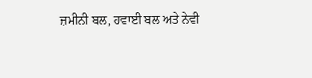ਜ਼ਮੀਨੀ ਬਲ, ਹਵਾਈ ਬਲ ਅਤੇ ਨੇਵੀ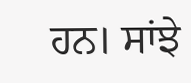ਹਨ। ਸਾਂਝੇ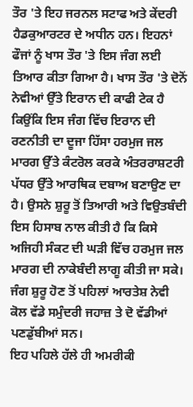ਤੌਰ 'ਤੇ ਇਹ ਜਰਨਲ ਸਟਾਫ ਅਤੇ ਕੇਂਦਰੀ ਹੈਡਕੁਆਰਟਰ ਦੇ ਅਧੀਨ ਹਨ। ਇਹਨਾਂ ਫੌਜਾਂ ਨੂੰ ਖਾਸ ਤੌਰ 'ਤੇ ਇਸ ਜੰਗ ਲਈ ਤਿਆਰ ਕੀਤਾ ਗਿਆ ਹੈ। ਖਾਸ ਤੌਰ 'ਤੇ ਦੋਨੋਂ ਨੇਵੀਆਂ ਉੱਤੇ ਇਰਾਨ ਦੀ ਕਾਫੀ ਟੇਕ ਹੈ ਕਿਉਂਕਿ ਇਸ ਜੰਗ ਵਿੱਚ ਇਰਾਨ ਦੀ ਰਣਨੀਤੀ ਦਾ ਦੂਜਾ ਹਿੱਸਾ ਹਰਮੁਜ ਜਲ ਮਾਰਗ ਉੱਤੇ ਕੰਟਰੋਲ ਕਰਕੇ ਅੰਤਰਰਾਸ਼ਟਰੀ ਪੱਧਰ ਉੱਤੇ ਆਰਥਿਕ ਦਬਾਅ ਬਣਾਉਣ ਦਾ ਹੈ। ਉਸਨੇ ਸ਼ੁਰੂ ਤੋਂ ਤਿਆਰੀ ਅਤੇ ਵਿਉਤਬੰਦੀ ਇਸ ਹਿਸਾਬ ਨਾਲ ਕੀਤੀ ਹੈ ਕਿ ਕਿਸੇ ਅਜਿਹੀ ਸੰਕਟ ਦੀ ਘੜੀ ਵਿੱਚ ਹਰਮੁਜ ਜਲ ਮਾਰਗ ਦੀ ਨਾਕੇਬੰਦੀ ਲਾਗੂ ਕੀਤੀ ਜਾ ਸਕੇ।
ਜੰਗ ਸ਼ੁਰੂ ਹੋਣ ਤੋਂ ਪਹਿਲਾਂ ਆਰਤੇਸ਼ ਨੇਵੀ ਕੋਲ ਵੱਡੇ ਸਮੁੰਦਰੀ ਜਹਾਜ਼ ਤੇ ਦੋ ਵੱਡੀਆਂ ਪਣਡੁੱਬੀਆਂ ਸਨ।
ਇਹ ਪਹਿਲੇ ਹੱਲੇ ਹੀ ਅਮਰੀਕੀ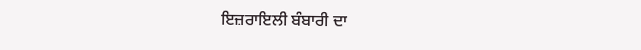ਇਜ਼ਰਾਇਲੀ ਬੰਬਾਰੀ ਦਾ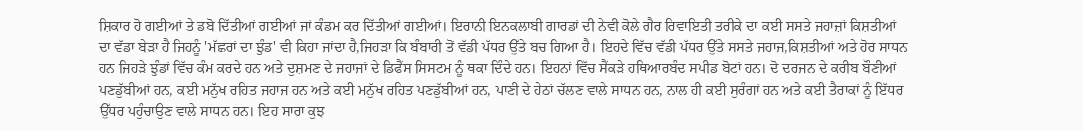ਸ਼ਿਕਾਰ ਹੋ ਗਈਆਂ ਤੇ ਡਬੋ ਦਿੱਤੀਆਂ ਗਈਆਂ ਜਾਂ ਕੰਡਮ ਕਰ ਦਿੱਤੀਆਂ ਗਈਆਂ। ਇਰਾਨੀ ਇਨਕਲਾਬੀ ਗਾਰਡਾਂ ਦੀ ਨੇਵੀ ਕੋਲੇ ਗੈਰ ਰਿਵਾਇਤੀ ਤਰੀਕੇ ਦਾ ਕਈ ਸਸਤੇ ਜਹਾਜ਼ਾਂ ਕਿਸ਼ਤੀਆਂ ਦਾ ਵੱਡਾ ਬੇੜਾ ਹੈ ਜਿਹਨੂੰ 'ਮੱਛਰਾਂ ਦਾ ਝੁੰਡ' ਵੀ ਕਿਹਾ ਜਾਂਦਾ ਹੈ,ਜਿਹੜਾ ਕਿ ਬੰਬਾਰੀ ਤੋਂ ਵੱਡੀ ਪੱਧਰ ਉੱਤੇ ਬਚ ਗਿਆ ਹੈ। ਇਹਦੇ ਵਿੱਚ ਵੱਡੀ ਪੱਧਰ ਉੱਤੇ ਸਸਤੇ ਜਹਾਜ,ਕਿਸ਼ਤੀਆਂ ਅਤੇ ਹੋਰ ਸਾਧਨ ਹਨ ਜਿਹੜੇ ਝੁੰਡਾਂ ਵਿੱਚ ਕੰਮ ਕਰਦੇ ਹਨ ਅਤੇ ਦੁਸ਼ਮਣ ਦੇ ਜਹਾਜਾਂ ਦੇ ਡਿਫੈਂਸ ਸਿਸਟਮ ਨੂੰ ਥਕਾ ਦਿੰਦੇ ਹਨ। ਇਹਨਾਂ ਵਿੱਚ ਸੈਂਕੜੇ ਹਥਿਆਰਬੰਦ ਸਪੀਡ ਬੋਟਾਂ ਹਨ। ਦੋ ਦਰਜਨ ਦੇ ਕਰੀਬ ਬੌਣੀਆਂ ਪਣਡੁੱਬੀਆਂ ਹਨ, ਕਈ ਮਨੁੱਖ ਰਹਿਤ ਜਹਾਜ ਹਨ ਅਤੇ ਕਈ ਮਨੁੱਖ ਰਹਿਤ ਪਣਡੁੱਬੀਆਂ ਹਨ, ਪਾਣੀ ਦੇ ਹੇਠਾਂ ਚੱਲਣ ਵਾਲੇ ਸਾਧਨ ਹਨ, ਨਾਲ ਹੀ ਕਈ ਸੁਰੰਗਾਂ ਹਨ ਅਤੇ ਕਈ ਤੈਰਾਕਾਂ ਨੂੰ ਇੱਧਰ ਉੱਧਰ ਪਹੁੰਚਾਉਣ ਵਾਲੇ ਸਾਧਨ ਹਨ। ਇਹ ਸਾਰਾ ਕੁਝ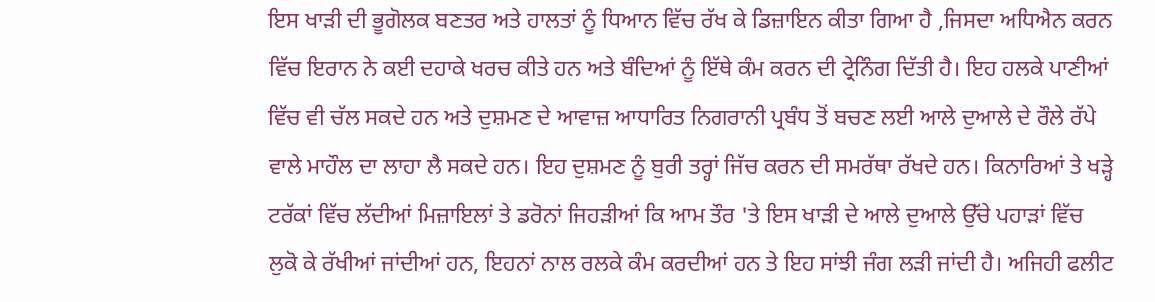ਇਸ ਖਾੜੀ ਦੀ ਭੂਗੋਲਕ ਬਣਤਰ ਅਤੇ ਹਾਲਤਾਂ ਨੂੰ ਧਿਆਨ ਵਿੱਚ ਰੱਖ ਕੇ ਡਿਜ਼ਾਇਨ ਕੀਤਾ ਗਿਆ ਹੈ ,ਜਿਸਦਾ ਅਧਿਐਨ ਕਰਨ ਵਿੱਚ ਇਰਾਨ ਨੇ ਕਈ ਦਹਾਕੇ ਖਰਚ ਕੀਤੇ ਹਨ ਅਤੇ ਬੰਦਿਆਂ ਨੂੰ ਇੱਥੇ ਕੰਮ ਕਰਨ ਦੀ ਟ੍ਰੇਨਿੰਗ ਦਿੱਤੀ ਹੈ। ਇਹ ਹਲਕੇ ਪਾਣੀਆਂ ਵਿੱਚ ਵੀ ਚੱਲ ਸਕਦੇ ਹਨ ਅਤੇ ਦੁਸ਼ਮਣ ਦੇ ਆਵਾਜ਼ ਆਧਾਰਿਤ ਨਿਗਰਾਨੀ ਪ੍ਰਬੰਧ ਤੋਂ ਬਚਣ ਲਈ ਆਲੇ ਦੁਆਲੇ ਦੇ ਰੌਲੇ ਰੱਪੇ ਵਾਲੇ ਮਾਹੌਲ ਦਾ ਲਾਹਾ ਲੈ ਸਕਦੇ ਹਨ। ਇਹ ਦੁਸ਼ਮਣ ਨੂੰ ਬੁਰੀ ਤਰ੍ਹਾਂ ਜਿੱਚ ਕਰਨ ਦੀ ਸਮਰੱਥਾ ਰੱਖਦੇ ਹਨ। ਕਿਨਾਰਿਆਂ ਤੇ ਖੜ੍ਹੇ ਟਰੱਕਾਂ ਵਿੱਚ ਲੱਦੀਆਂ ਮਿਜ਼ਾਇਲਾਂ ਤੇ ਡਰੋਨਾਂ ਜਿਹੜੀਆਂ ਕਿ ਆਮ ਤੌਰ 'ਤੇ ਇਸ ਖਾੜੀ ਦੇ ਆਲੇ ਦੁਆਲੇ ਉੱਚੇ ਪਹਾੜਾਂ ਵਿੱਚ ਲੁਕੋ ਕੇ ਰੱਖੀਆਂ ਜਾਂਦੀਆਂ ਹਨ, ਇਹਨਾਂ ਨਾਲ ਰਲਕੇ ਕੰਮ ਕਰਦੀਆਂ ਹਨ ਤੇ ਇਹ ਸਾਂਝੀ ਜੰਗ ਲੜੀ ਜਾਂਦੀ ਹੈ। ਅਜਿਹੀ ਫਲੀਟ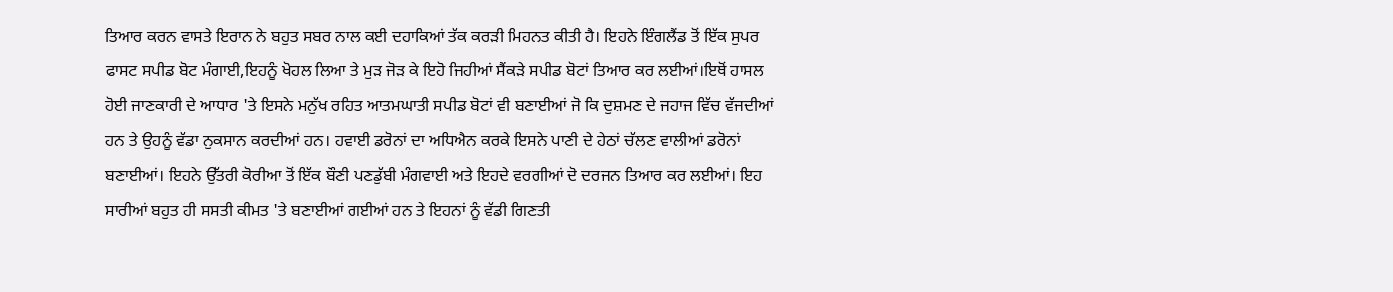ਤਿਆਰ ਕਰਨ ਵਾਸਤੇ ਇਰਾਨ ਨੇ ਬਹੁਤ ਸਬਰ ਨਾਲ ਕਈ ਦਹਾਕਿਆਂ ਤੱਕ ਕਰੜੀ ਮਿਹਨਤ ਕੀਤੀ ਹੈ। ਇਹਨੇ ਇੰਗਲੈਂਡ ਤੋਂ ਇੱਕ ਸੁਪਰ ਫਾਸਟ ਸਪੀਡ ਬੋਟ ਮੰਗਾਈ,ਇਹਨੂੰ ਖੋਹਲ ਲਿਆ ਤੇ ਮੁੜ ਜੋੜ ਕੇ ਇਹੋ ਜਿਹੀਆਂ ਸੈਂਕੜੇ ਸਪੀਡ ਬੋਟਾਂ ਤਿਆਰ ਕਰ ਲਈਆਂ।ਇਥੋਂ ਹਾਸਲ ਹੋਈ ਜਾਣਕਾਰੀ ਦੇ ਆਧਾਰ 'ਤੇ ਇਸਨੇ ਮਨੁੱਖ ਰਹਿਤ ਆਤਮਘਾਤੀ ਸਪੀਡ ਬੋਟਾਂ ਵੀ ਬਣਾਈਆਂ ਜੋ ਕਿ ਦੁਸ਼ਮਣ ਦੇ ਜਹਾਜ ਵਿੱਚ ਵੱਜਦੀਆਂ ਹਨ ਤੇ ਉਹਨੂੰ ਵੱਡਾ ਨੁਕਸਾਨ ਕਰਦੀਆਂ ਹਨ। ਹਵਾਈ ਡਰੋਨਾਂ ਦਾ ਅਧਿਐਨ ਕਰਕੇ ਇਸਨੇ ਪਾਣੀ ਦੇ ਹੇਠਾਂ ਚੱਲਣ ਵਾਲੀਆਂ ਡਰੋਨਾਂ ਬਣਾਈਆਂ। ਇਹਨੇ ਉੱਤਰੀ ਕੋਰੀਆ ਤੋਂ ਇੱਕ ਬੌਣੀ ਪਣਡੁੱਬੀ ਮੰਗਵਾਈ ਅਤੇ ਇਹਦੇ ਵਰਗੀਆਂ ਦੋ ਦਰਜਨ ਤਿਆਰ ਕਰ ਲਈਆਂ। ਇਹ ਸਾਰੀਆਂ ਬਹੁਤ ਹੀ ਸਸਤੀ ਕੀਮਤ 'ਤੇ ਬਣਾਈਆਂ ਗਈਆਂ ਹਨ ਤੇ ਇਹਨਾਂ ਨੂੰ ਵੱਡੀ ਗਿਣਤੀ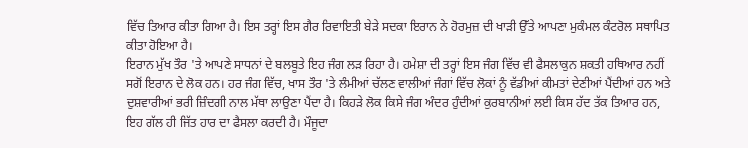ਵਿੱਚ ਤਿਆਰ ਕੀਤਾ ਗਿਆ ਹੈ। ਇਸ ਤਰ੍ਹਾਂ ਇਸ ਗੈਰ ਰਿਵਾਇਤੀ ਬੇੜੇ ਸਦਕਾ ਇਰਾਨ ਨੇ ਹੋਰਮੁਜ਼ ਦੀ ਖਾੜੀ ਉੱਤੇ ਆਪਣਾ ਮੁਕੰਮਲ ਕੰਟਰੋਲ ਸਥਾਪਿਤ ਕੀਤਾ ਹੋਇਆ ਹੈ।
ਇਰਾਨ ਮੁੱਖ ਤੌਰ 'ਤੇ ਆਪਣੇ ਸਾਧਨਾਂ ਦੇ ਬਲਬੂਤੇ ਇਹ ਜੰਗ ਲੜ ਰਿਹਾ ਹੈ। ਹਮੇਸ਼ਾ ਦੀ ਤਰ੍ਹਾਂ ਇਸ ਜੰਗ ਵਿੱਚ ਵੀ ਫੈਸਲਾਕੁਨ ਸ਼ਕਤੀ ਹਥਿਆਰ ਨਹੀਂ ਸਗੋਂ ਇਰਾਨ ਦੇ ਲੋਕ ਹਨ। ਹਰ ਜੰਗ ਵਿੱਚ, ਖਾਸ ਤੌਰ 'ਤੇ ਲੰਮੀਆਂ ਚੱਲਣ ਵਾਲੀਆਂ ਜੰਗਾਂ ਵਿੱਚ ਲੋਕਾਂ ਨੂੰ ਵੱਡੀਆਂ ਕੀਮਤਾਂ ਦੇਣੀਆਂ ਪੈਂਦੀਆਂ ਹਨ ਅਤੇ ਦੁਸ਼ਵਾਰੀਆਂ ਭਰੀ ਜ਼ਿੰਦਗੀ ਨਾਲ ਮੱਥਾ ਲਾਉਣਾ ਪੈਂਦਾ ਹੈ। ਕਿਹੜੇ ਲੋਕ ਕਿਸੇ ਜੰਗ ਅੰਦਰ ਹੁੰਦੀਆਂ ਕੁਰਬਾਨੀਆਂ ਲਈ ਕਿਸ ਹੱਦ ਤੱਕ ਤਿਆਰ ਹਨ, ਇਹ ਗੱਲ ਹੀ ਜਿੱਤ ਹਾਰ ਦਾ ਫੈਸਲਾ ਕਰਦੀ ਹੈ। ਮੌਜੂਦਾ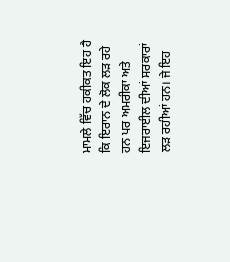ਮਾਮਲੇ ਵਿੱਚ ਹਕੀਕਤ ਇਹ ਹੈ ਕਿ ਇਰਾਨ ਦੇ ਲੋਕ ਲੜ ਰਹੇ ਹਨ ਪਰ ਅਮਰੀਕਾ ਅਤੇ ਇਜਰਾਈਲ ਦੀਆਂ ਸਰਕਾਰਾਂ ਲੜ ਰਹੀਆਂ ਹਨ। ਜੇ ਇਹ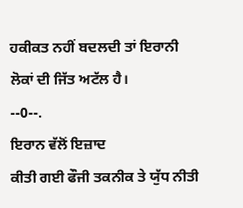ਹਕੀਕਤ ਨਹੀਂ ਬਦਲਦੀ ਤਾਂ ਇਰਾਨੀ ਲੋਕਾਂ ਦੀ ਜਿੱਤ ਅਟੱਲ ਹੈ।
--0--.
ਇਰਾਨ ਵੱਲੋਂ ਇਜ਼ਾਦ
ਕੀਤੀ ਗਈ ਫੌਜੀ ਤਕਨੀਕ ਤੇ ਯੁੱਧ ਨੀਤੀ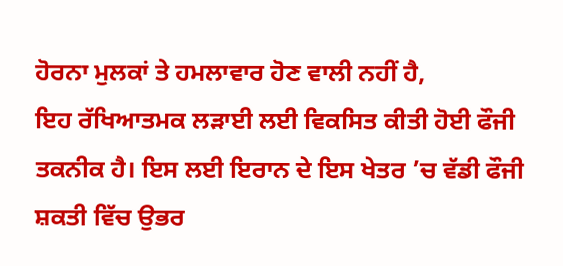ਹੋਰਨਾ ਮੁਲਕਾਂ ਤੇ ਹਮਲਾਵਾਰ ਹੋਣ ਵਾਲੀ ਨਹੀਂ ਹੈ,
ਇਹ ਰੱਖਿਆਤਮਕ ਲੜਾਈ ਲਈ ਵਿਕਸਿਤ ਕੀਤੀ ਹੋਈ ਫੌਜੀ
ਤਕਨੀਕ ਹੈ। ਇਸ ਲਈ ਇਰਾਨ ਦੇ ਇਸ ਖੇਤਰ ’ਚ ਵੱਡੀ ਫੌਜੀ ਸ਼ਕਤੀ ਵਿੱਚ ਉਭਰ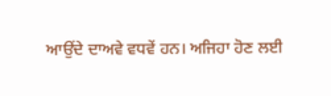ਆਉਂਦੇ ਦਾਅਵੇ ਵਧਵੇਂ ਹਨ। ਅਜਿਹਾ ਹੋਣ ਲਈ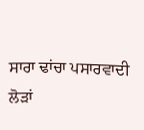ਸਾਰਾ ਢਾਂਚਾ ਪਸਾਰਵਾਦੀ
ਲੋੜਾਂ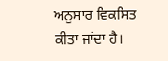ਅਨੁਸਾਰ ਵਿਕਸਿਤ ਕੀਤਾ ਜਾਂਦਾ ਹੈ।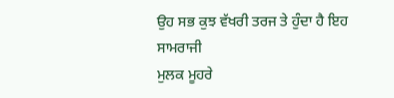ਉਹ ਸਭ ਕੁਝ ਵੱਖਰੀ ਤਰਜ ਤੇ ਹੁੰਦਾ ਹੈ ਇਹ ਸਾਮਰਾਜੀ
ਮੁਲਕ ਮੂਹਰੇ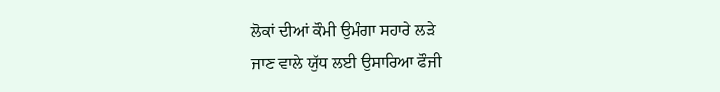ਲੋਕਾਂ ਦੀਆਂ ਕੌਮੀ ਉਮੰਗਾ ਸਹਾਰੇ ਲੜੇ
ਜਾਣ ਵਾਲੇ ਯੁੱਧ ਲਈ ਉਸਾਰਿਆ ਫੌਜੀ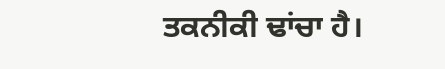ਤਕਨੀਕੀ ਢਾਂਚਾ ਹੈ।